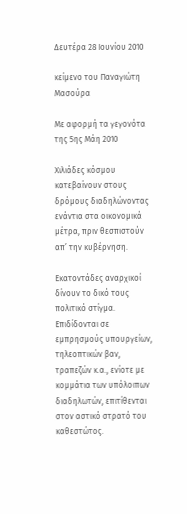Δευτέρα 28 Ιουνίου 2010

κείμενο του Παναγιώτη Μασούρα

Με αφορμή τα γεγονότα της 5ης Μάη 2010

Χιλιάδες κόσμου κατεβαίνουν στους δρόμους διαδηλώνοντας ενάντια στα οικονομικά μέτρα, πριν θεσπιστούν απ’ την κυβέρνηση.

Εκατοντάδες αναρχικοί δίνουν το δικό τους πολιτικό στίγμα. Επιδίδονται σε εμπρησμούς υπουργείων, τηλεοπτικών βαν, τραπεζών κ.α., ενίοτε με κομμάτια των υπόλοιπων διαδηλωτών, επιτίθενται στον αστικό στρατό του καθεστώτος.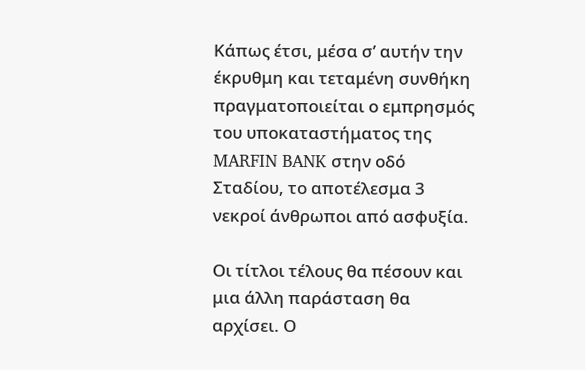Κάπως έτσι, μέσα σ’ αυτήν την έκρυθμη και τεταμένη συνθήκη πραγματοποιείται ο εμπρησμός του υποκαταστήματος της MARFIN BANK στην οδό Σταδίου, το αποτέλεσμα 3 νεκροί άνθρωποι από ασφυξία.

Οι τίτλοι τέλους θα πέσουν και μια άλλη παράσταση θα αρχίσει. Ο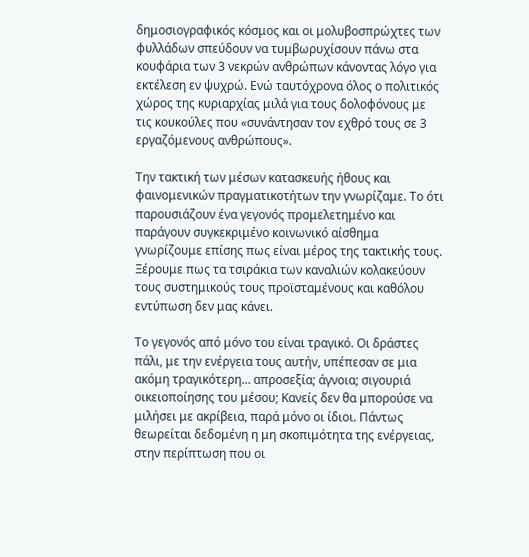δημοσιογραφικός κόσμος και οι μολυβοσπρώχτες των φυλλάδων σπεύδουν να τυμβωρυχίσουν πάνω στα κουφάρια των 3 νεκρών ανθρώπων κάνοντας λόγο για εκτέλεση εν ψυχρώ. Ενώ ταυτόχρονα όλος ο πολιτικός χώρος της κυριαρχίας μιλά για τους δολοφόνους με τις κουκούλες που «συνάντησαν τον εχθρό τους σε 3 εργαζόμενους ανθρώπους».

Την τακτική των μέσων κατασκευής ήθους και φαινομενικών πραγματικοτήτων την γνωρίζαμε. Το ότι παρουσιάζουν ένα γεγονός προμελετημένο και παράγουν συγκεκριμένο κοινωνικό αίσθημα γνωρίζουμε επίσης πως είναι μέρος της τακτικής τους. Ξέρουμε πως τα τσιράκια των καναλιών κολακεύουν τους συστημικούς τους προϊσταμένους και καθόλου εντύπωση δεν μας κάνει.

Το γεγονός από μόνο του είναι τραγικό. Οι δράστες πάλι, με την ενέργεια τους αυτήν, υπέπεσαν σε μια ακόμη τραγικότερη… απροσεξία; άγνοια; σιγουριά οικειοποίησης του μέσου; Κανείς δεν θα μπορούσε να μιλήσει με ακρίβεια, παρά μόνο οι ίδιοι. Πάντως θεωρείται δεδομένη η μη σκοπιμότητα της ενέργειας, στην περίπτωση που οι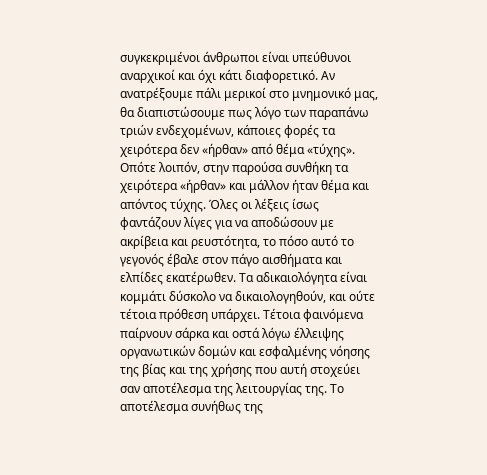συγκεκριμένοι άνθρωποι είναι υπεύθυνοι αναρχικοί και όχι κάτι διαφορετικό. Αν ανατρέξουμε πάλι μερικοί στο μνημονικό μας, θα διαπιστώσουμε πως λόγο των παραπάνω τριών ενδεχομένων, κάποιες φορές τα χειρότερα δεν «ήρθαν» από θέμα «τύχης». Οπότε λοιπόν, στην παρούσα συνθήκη τα χειρότερα «ήρθαν» και μάλλον ήταν θέμα και απόντος τύχης. Όλες οι λέξεις ίσως φαντάζουν λίγες για να αποδώσουν με ακρίβεια και ρευστότητα, το πόσο αυτό το γεγονός έβαλε στον πάγο αισθήματα και ελπίδες εκατέρωθεν. Τα αδικαιολόγητα είναι κομμάτι δύσκολο να δικαιολογηθούν, και ούτε τέτοια πρόθεση υπάρχει. Τέτοια φαινόμενα παίρνουν σάρκα και οστά λόγω έλλειψης οργανωτικών δομών και εσφαλμένης νόησης της βίας και της χρήσης που αυτή στοχεύει σαν αποτέλεσμα της λειτουργίας της. Το αποτέλεσμα συνήθως της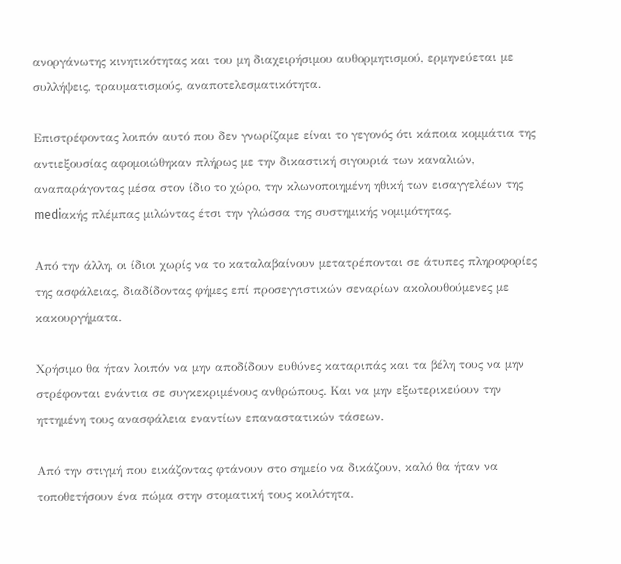ανοργάνωτης κινητικότητας και του μη διαχειρήσιμου αυθορμητισμού, ερμηνεύεται με συλλήψεις, τραυματισμούς, αναποτελεσματικότητα.

Επιστρέφοντας λοιπόν αυτό που δεν γνωρίζαμε είναι το γεγονός ότι κάποια κομμάτια της αντιεξουσίας αφομοιώθηκαν πλήρως με την δικαστική σιγουριά των καναλιών, αναπαράγοντας μέσα στον ίδιο το χώρο, την κλωνοποιημένη ηθική των εισαγγελέων της mediακής πλέμπας μιλώντας έτσι την γλώσσα της συστημικής νομιμότητας.

Από την άλλη, οι ίδιοι χωρίς να το καταλαβαίνουν μετατρέπονται σε άτυπες πληροφορίες της ασφάλειας, διαδίδοντας φήμες επί προσεγγιστικών σεναρίων ακολουθούμενες με κακουργήματα.

Χρήσιμο θα ήταν λοιπόν να μην αποδίδουν ευθύνες καταριπάς και τα βέλη τους να μην στρέφονται ενάντια σε συγκεκριμένους ανθρώπους. Και να μην εξωτερικεύουν την ηττημένη τους ανασφάλεια εναντίων επαναστατικών τάσεων.

Από την στιγμή που εικάζοντας φτάνουν στο σημείο να δικάζουν, καλό θα ήταν να τοποθετήσουν ένα πώμα στην στοματική τους κοιλότητα.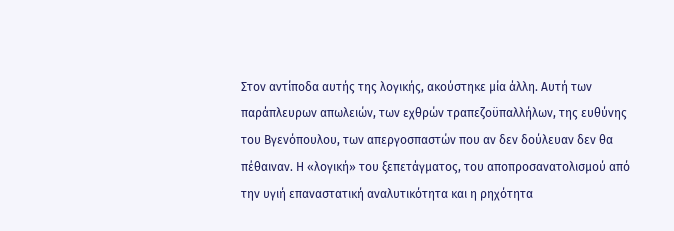Στον αντίποδα αυτής της λογικής, ακούστηκε μία άλλη. Αυτή των παράπλευρων απωλειών, των εχθρών τραπεζοϋπαλλήλων, της ευθύνης του Βγενόπουλου, των απεργοσπαστών που αν δεν δούλευαν δεν θα πέθαιναν. Η «λογική» του ξεπετάγματος, του αποπροσανατολισμού από την υγιή επαναστατική αναλυτικότητα και η ρηχότητα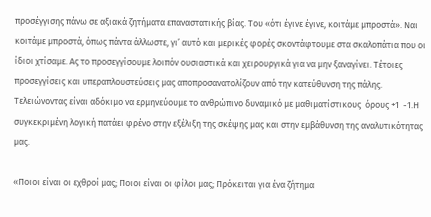προσέγγισης πάνω σε αξιακά ζητήματα επαναστατικής βίας. Του «ότι έγινε έγινε, κοιτάμε μπροστά». Ναι κοιτάμε μπροστά, όπως πάντα άλλωστε, γι’ αυτό και μερικές φορές σκοντάφτουμε στα σκαλοπάτια που οι ίδιοι χτίσαμε. Ας το προσεγγίσουμε λοιπόν ουσιαστικά και χειρουργικά για να μην ξαναγίνει. Τέτοιες προσεγγίσεις και υπεραπλουστεύσεις μας αποπροσανατολίζουν από την κατεύθυνση της πάλης. Τελειώνοντας είναι αδόκιμο να ερμηνεύουμε το ανθρώπινο δυναμικό με μαθιματίστικους  όρους +1  -1.Η συγκεκριμένη λογική πατάει φρένο στην εξέλιξη της σκέψης μας και στην εμβάθυνση της αναλυτικότητας μας.

«Ποιοι είναι οι εχθροί μας; Ποιοι είναι οι φίλοι μας; Πρόκειται για ένα ζήτημα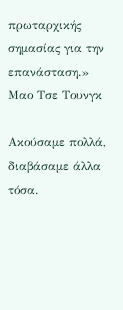πρωταρχικής σημασίας για την επανάσταση.»
Μαο Τσε Τουνγκ

Ακούσαμε πολλά, διαβάσαμε άλλα τόσα.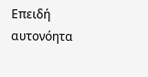Επειδή αυτονόητα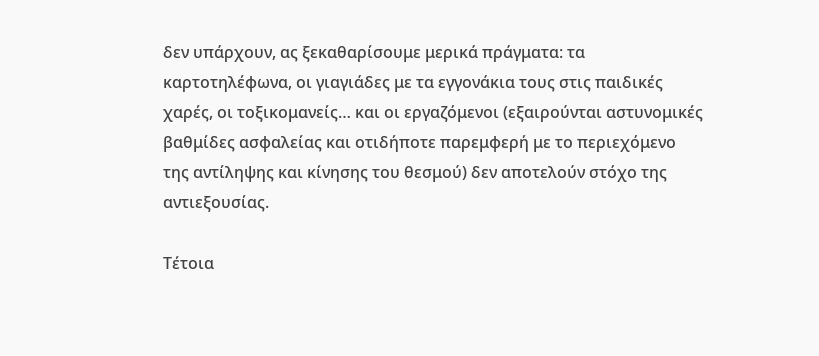δεν υπάρχουν, ας ξεκαθαρίσουμε μερικά πράγματα: τα καρτοτηλέφωνα, οι γιαγιάδες με τα εγγονάκια τους στις παιδικές χαρές, οι τοξικομανείς… και οι εργαζόμενοι (εξαιρούνται αστυνομικές βαθμίδες ασφαλείας και οτιδήποτε παρεμφερή με το περιεχόμενο της αντίληψης και κίνησης του θεσμού) δεν αποτελούν στόχο της αντιεξουσίας.

Τέτοια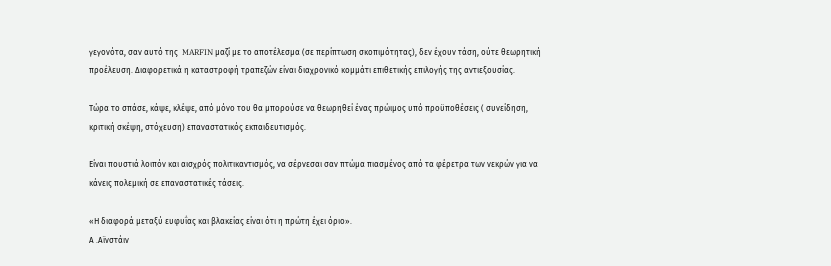γεγονότα, σαν αυτό της  MARFIN μαζί με το αποτέλεσμα (σε περίπτωση σκοπιμότητας), δεν έχουν τάση, ούτε θεωρητική προέλευση. Διαφορετικά η καταστροφή τραπεζών είναι διαχρονικό κομμάτι επιθετικής επιλογής της αντιεξουσίας.

Τώρα το σπάσε, κάψε, κλέψε, από μόνο του θα μπορούσε να θεωρηθεί ένας πρώιμος υπό προϋποθέσεις ( συνείδηση, κριτική σκέψη, στόχευση) επαναστατικός εκπαιδευτισμός.

Είναι πουστιά λοιπόν και αισχρός πολιτικαντισμός, να σέρνεσαι σαν πτώμα πιασμένος από τα φέρετρα των νεκρών για να κάνεις πολεμική σε επαναστατικές τάσεις.

«Η διαφορά μεταξύ ευφυΐας και βλακείας είναι ότι η πρώτη έχει όριο».
Α .Αϊνστάιν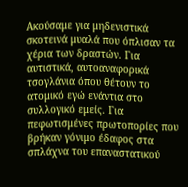Ακούσαμε για μηδενιστικά σκοτεινά μυαλά που όπλισαν τα χέρια των δραστών. Για αυτιστικά, αυτοαναφορικά τσογλάνια όπου θέτουν το ατομικό εγώ ενάντια στο συλλογικό εμείς. Για πεφωτισμένες πρωτοπορίες που βρήκαν γόνιμο έδαφος στα σπλάχνα του επαναστατικού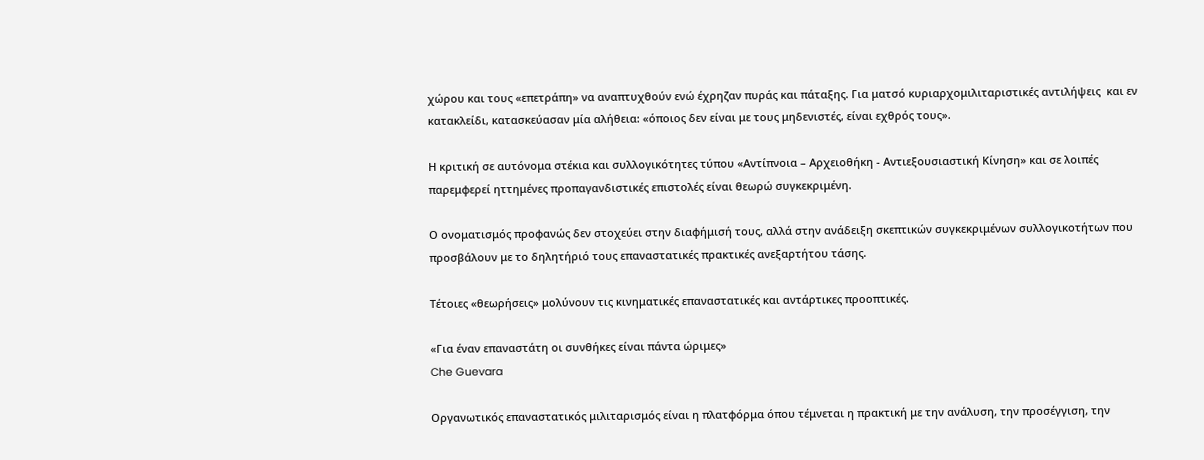χώρου και τους «επετράπη» να αναπτυχθούν ενώ έχρηζαν πυράς και πάταξης. Για ματσό κυριαρχομιλιταριστικές αντιλήψεις  και εν κατακλείδι, κατασκεύασαν μία αλήθεια: «όποιος δεν είναι με τους μηδενιστές, είναι εχθρός τους».

Η κριτική σε αυτόνομα στέκια και συλλογικότητες τύπου «Αντίπνοια – Αρχειοθήκη - Αντιεξουσιαστική Κίνηση» και σε λοιπές παρεμφερεί ηττημένες προπαγανδιστικές επιστολές είναι θεωρώ συγκεκριμένη.

Ο ονοματισμός προφανώς δεν στοχεύει στην διαφήμισή τους, αλλά στην ανάδειξη σκεπτικών συγκεκριμένων συλλογικοτήτων που προσβάλουν με το δηλητήριό τους επαναστατικές πρακτικές ανεξαρτήτου τάσης.

Τέτοιες «θεωρήσεις» μολύνουν τις κινηματικές επαναστατικές και αντάρτικες προοπτικές.

«Για έναν επαναστάτη οι συνθήκες είναι πάντα ώριμες»
Che Guevara

Οργανωτικός επαναστατικός μιλιταρισμός είναι η πλατφόρμα όπου τέμνεται η πρακτική με την ανάλυση, την προσέγγιση, την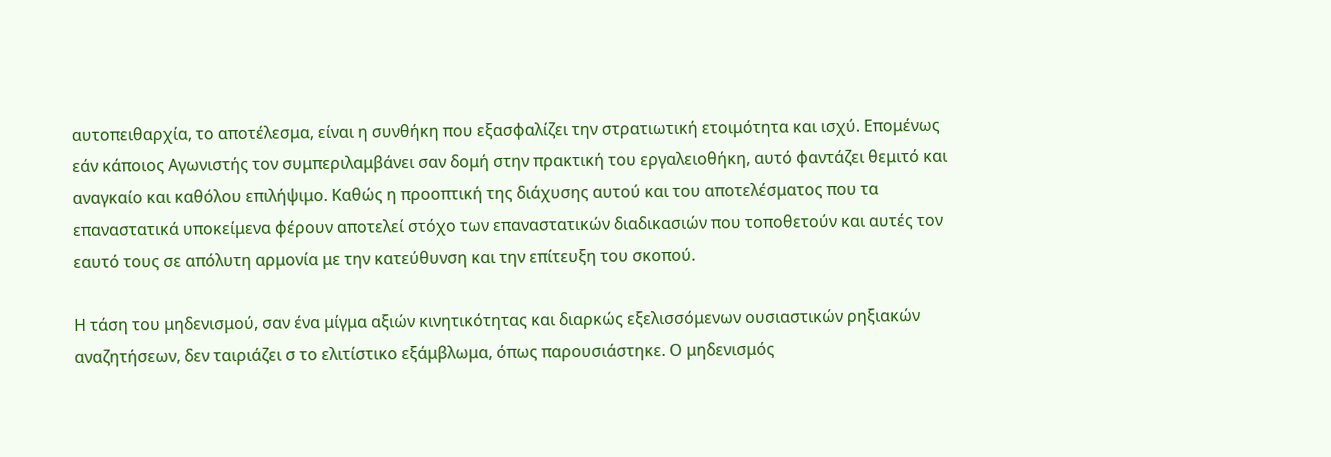αυτοπειθαρχία, το αποτέλεσμα, είναι η συνθήκη που εξασφαλίζει την στρατιωτική ετοιμότητα και ισχύ. Επομένως εάν κάποιος Αγωνιστής τον συμπεριλαμβάνει σαν δομή στην πρακτική του εργαλειοθήκη, αυτό φαντάζει θεμιτό και αναγκαίο και καθόλου επιλήψιμο. Καθώς η προοπτική της διάχυσης αυτού και του αποτελέσματος που τα επαναστατικά υποκείμενα φέρουν αποτελεί στόχο των επαναστατικών διαδικασιών που τοποθετούν και αυτές τον εαυτό τους σε απόλυτη αρμονία με την κατεύθυνση και την επίτευξη του σκοπού.

Η τάση του μηδενισμού, σαν ένα μίγμα αξιών κινητικότητας και διαρκώς εξελισσόμενων ουσιαστικών ρηξιακών αναζητήσεων, δεν ταιριάζει σ το ελιτίστικο εξάμβλωμα, όπως παρουσιάστηκε. Ο μηδενισμός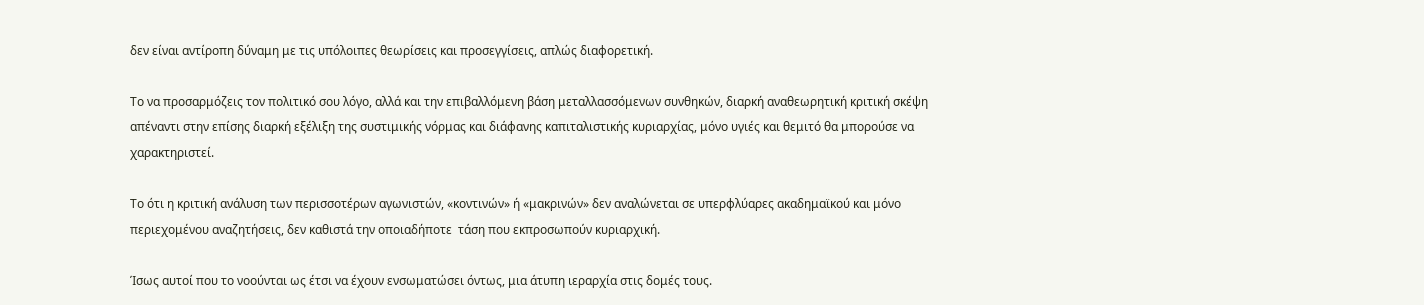δεν είναι αντίροπη δύναμη με τις υπόλοιπες θεωρίσεις και προσεγγίσεις, απλώς διαφορετική.

Το να προσαρμόζεις τον πολιτικό σου λόγο, αλλά και την επιβαλλόμενη βάση μεταλλασσόμενων συνθηκών, διαρκή αναθεωρητική κριτική σκέψη απέναντι στην επίσης διαρκή εξέλιξη της συστιμικής νόρμας και διάφανης καπιταλιστικής κυριαρχίας, μόνο υγιές και θεμιτό θα μπορούσε να χαρακτηριστεί.

Το ότι η κριτική ανάλυση των περισσοτέρων αγωνιστών, «κοντινών» ή «μακρινών» δεν αναλώνεται σε υπερφλύαρες ακαδημαϊκού και μόνο περιεχομένου αναζητήσεις, δεν καθιστά την οποιαδήποτε  τάση που εκπροσωπούν κυριαρχική.

Ίσως αυτοί που το νοούνται ως έτσι να έχουν ενσωματώσει όντως, μια άτυπη ιεραρχία στις δομές τους.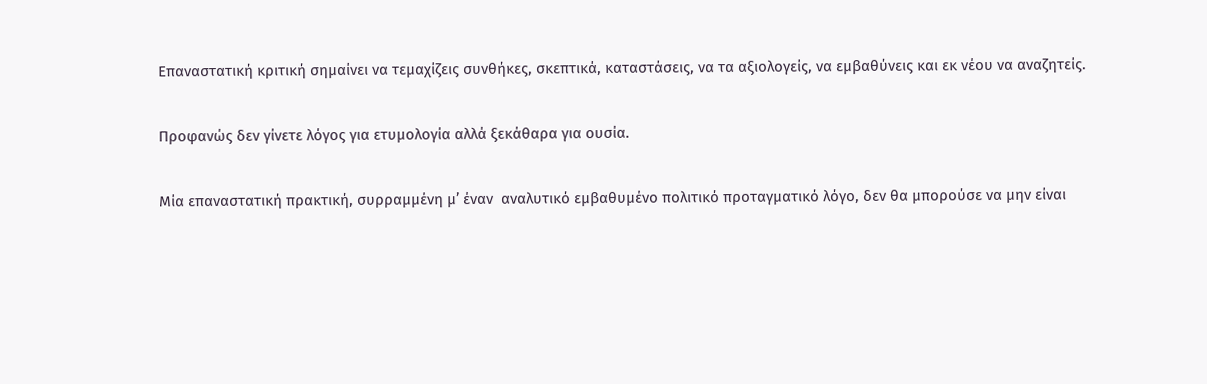Επαναστατική κριτική σημαίνει να τεμαχίζεις συνθήκες, σκεπτικά, καταστάσεις, να τα αξιολογείς, να εμβαθύνεις και εκ νέου να αναζητείς.

Προφανώς δεν γίνετε λόγος για ετυμολογία αλλά ξεκάθαρα για ουσία.

Μία επαναστατική πρακτική, συρραμμένη μ’ έναν  αναλυτικό εμβαθυμένο πολιτικό προταγματικό λόγο, δεν θα μπορούσε να μην είναι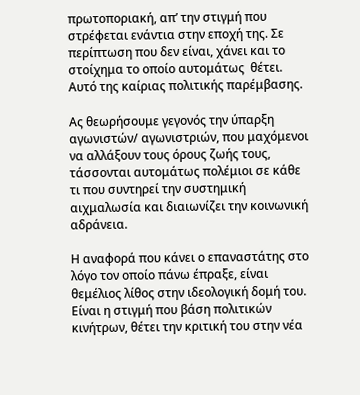πρωτοποριακή, απ’ την στιγμή που στρέφεται ενάντια στην εποχή της. Σε περίπτωση που δεν είναι, χάνει και το στοίχημα το οποίο αυτομάτως  θέτει. Αυτό της καίριας πολιτικής παρέμβασης.

Ας θεωρήσουμε γεγονός την ύπαρξη αγωνιστών/ αγωνιστριών, που μαχόμενοι να αλλάξουν τους όρους ζωής τους, τάσσονται αυτομάτως πολέμιοι σε κάθε τι που συντηρεί την συστημική αιχμαλωσία και διαιωνίζει την κοινωνική αδράνεια.

Η αναφορά που κάνει ο επαναστάτης στο λόγο τον οποίο πάνω έπραξε, είναι θεμέλιος λίθος στην ιδεολογική δομή του. Είναι η στιγμή που βάση πολιτικών κινήτρων, θέτει την κριτική του στην νέα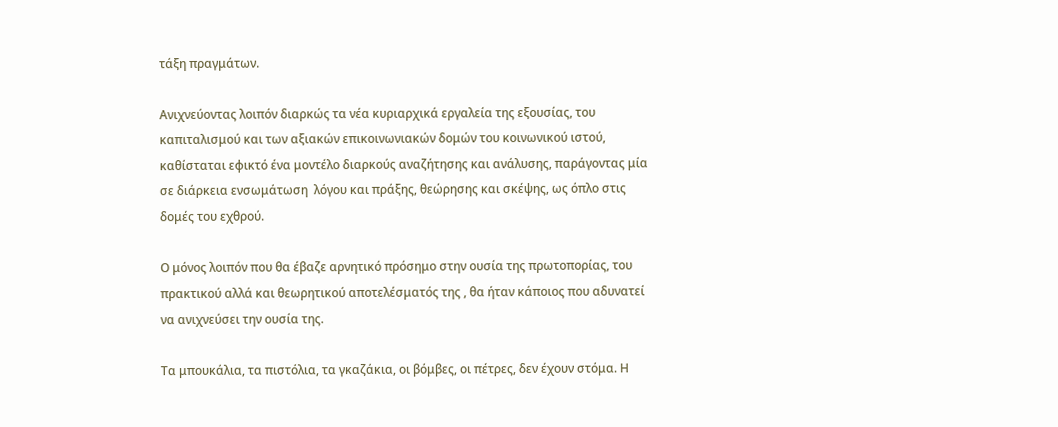τάξη πραγμάτων.

Ανιχνεύοντας λοιπόν διαρκώς τα νέα κυριαρχικά εργαλεία της εξουσίας, του καπιταλισμού και των αξιακών επικοινωνιακών δομών του κοινωνικού ιστού, καθίσταται εφικτό ένα μοντέλο διαρκούς αναζήτησης και ανάλυσης, παράγοντας μία σε διάρκεια ενσωμάτωση  λόγου και πράξης, θεώρησης και σκέψης, ως όπλο στις δομές του εχθρού.

Ο μόνος λοιπόν που θα έβαζε αρνητικό πρόσημο στην ουσία της πρωτοπορίας, του πρακτικού αλλά και θεωρητικού αποτελέσματός της , θα ήταν κάποιος που αδυνατεί να ανιχνεύσει την ουσία της.

Τα μπουκάλια, τα πιστόλια, τα γκαζάκια, οι βόμβες, οι πέτρες, δεν έχουν στόμα. Η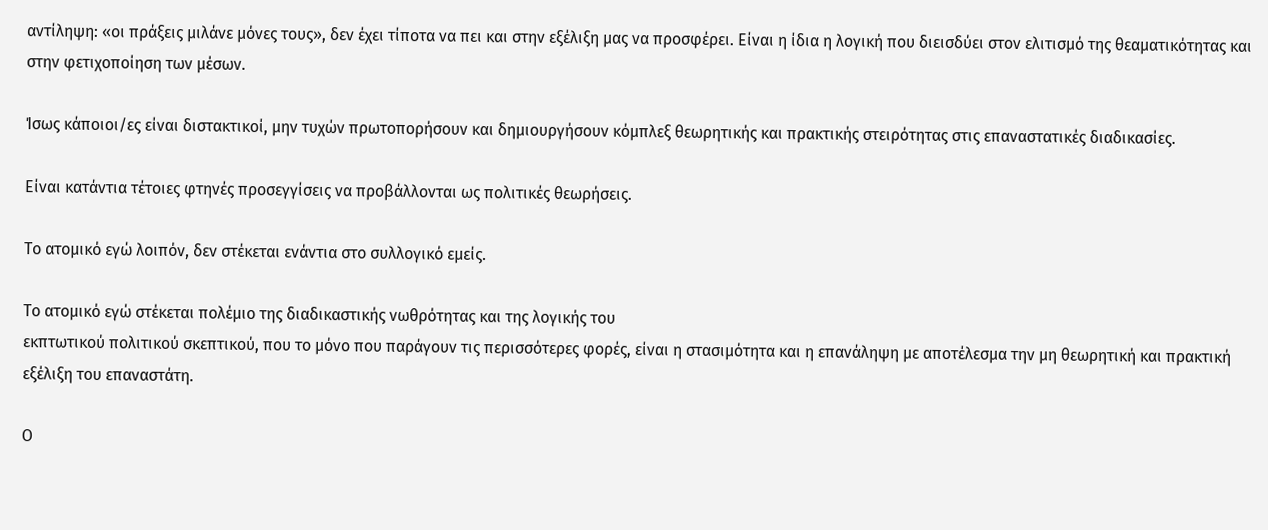αντίληψη: «οι πράξεις μιλάνε μόνες τους», δεν έχει τίποτα να πει και στην εξέλιξη μας να προσφέρει. Είναι η ίδια η λογική που διεισδύει στον ελιτισμό της θεαματικότητας και  στην φετιχοποίηση των μέσων.

Ίσως κάποιοι/ες είναι διστακτικοί, μην τυχών πρωτοπορήσουν και δημιουργήσουν κόμπλεξ θεωρητικής και πρακτικής στειρότητας στις επαναστατικές διαδικασίες.

Είναι κατάντια τέτοιες φτηνές προσεγγίσεις να προβάλλονται ως πολιτικές θεωρήσεις.

Το ατομικό εγώ λοιπόν, δεν στέκεται ενάντια στο συλλογικό εμείς.

Το ατομικό εγώ στέκεται πολέμιο της διαδικαστικής νωθρότητας και της λογικής του
εκπτωτικού πολιτικού σκεπτικού, που το μόνο που παράγουν τις περισσότερες φορές, είναι η στασιμότητα και η επανάληψη με αποτέλεσμα την μη θεωρητική και πρακτική εξέλιξη του επαναστάτη.

Ο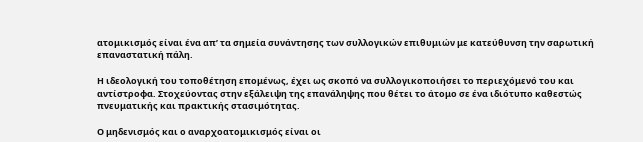ατομικισμός είναι ένα απ’ τα σημεία συνάντησης των συλλογικών επιθυμιών με κατεύθυνση την σαρωτική επαναστατική πάλη.

Η ιδεολογική του τοποθέτηση επομένως, έχει ως σκοπό να συλλογικοποιήσει το περιεχόμενό του και αντίστροφα. Στοχεύοντας στην εξάλειψη της επανάληψης που θέτει το άτομο σε ένα ιδιότυπο καθεστώς πνευματικής και πρακτικής στασιμότητας.

Ο μηδενισμός και ο αναρχοατομικισμός είναι οι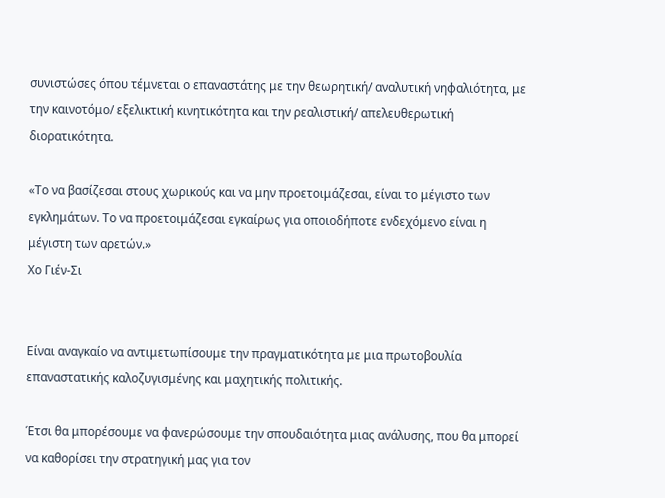συνιστώσες όπου τέμνεται ο επαναστάτης με την θεωρητική/ αναλυτική νηφαλιότητα, με την καινοτόμο/ εξελικτική κινητικότητα και την ρεαλιστική/ απελευθερωτική διορατικότητα.

«Το να βασίζεσαι στους χωρικούς και να μην προετοιμάζεσαι, είναι το μέγιστο των εγκλημάτων. Το να προετοιμάζεσαι εγκαίρως για οποιοδήποτε ενδεχόμενο είναι η μέγιστη των αρετών.»
Χο Γιέν-Σι


Είναι αναγκαίο να αντιμετωπίσουμε την πραγματικότητα με μια πρωτοβουλία επαναστατικής καλοζυγισμένης και μαχητικής πολιτικής.

Έτσι θα μπορέσουμε να φανερώσουμε την σπουδαιότητα μιας ανάλυσης, που θα μπορεί να καθορίσει την στρατηγική μας για τον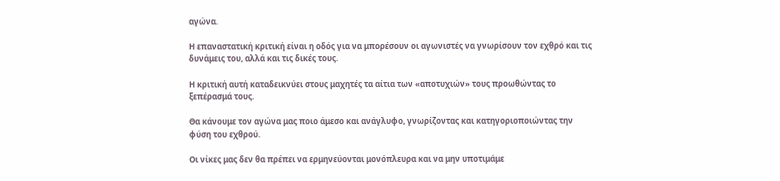αγώνα.

Η επαναστατική κριτική είναι η οδός για να μπορέσουν οι αγωνιστές να γνωρίσουν τον εχθρό και τις δυνάμεις του, αλλά και τις δικές τους.

Η κριτική αυτή καταδεικνύει στους μαχητές τα αίτια των «αποτυχιών» τους προωθώντας το ξεπέρασμά τους.

Θα κάνουμε τον αγώνα μας ποιο άμεσο και ανάγλυφο, γνωρίζοντας και κατηγοριοποιώντας την φύση του εχθρού.

Οι νίκες μας δεν θα πρέπει να ερμηνεύονται μονόπλευρα και να μην υποτιμάμε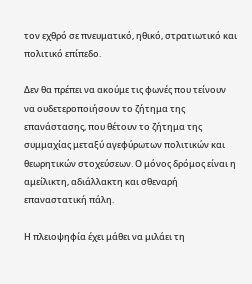τον εχθρό σε πνευματικό, ηθικό, στρατιωτικό και πολιτικό επίπεδο.

Δεν θα πρέπει να ακούμε τις φωνές που τείνουν να ουδετεροποιήσουν το ζήτημα της επανάστασης, που θέτουν το ζήτημα της συμμαχίας μεταξύ αγεφύρωτων πολιτικών και θεωρητικών στοχεύσεων. Ο μόνος δρόμος είναι η αμείλικτη, αδιάλλακτη και σθεναρή επαναστατική πάλη.

Η πλειοψηφία έχει μάθει να μιλάει τη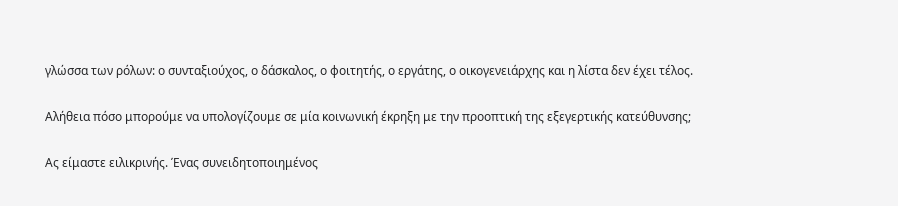γλώσσα των ρόλων: ο συνταξιούχος, ο δάσκαλος, ο φοιτητής, ο εργάτης, ο οικογενειάρχης και η λίστα δεν έχει τέλος.

Αλήθεια πόσο μπορούμε να υπολογίζουμε σε μία κοινωνική έκρηξη με την προοπτική της εξεγερτικής κατεύθυνσης;

Ας είμαστε ειλικρινής. Ένας συνειδητοποιημένος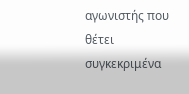αγωνιστής που θέτει συγκεκριμένα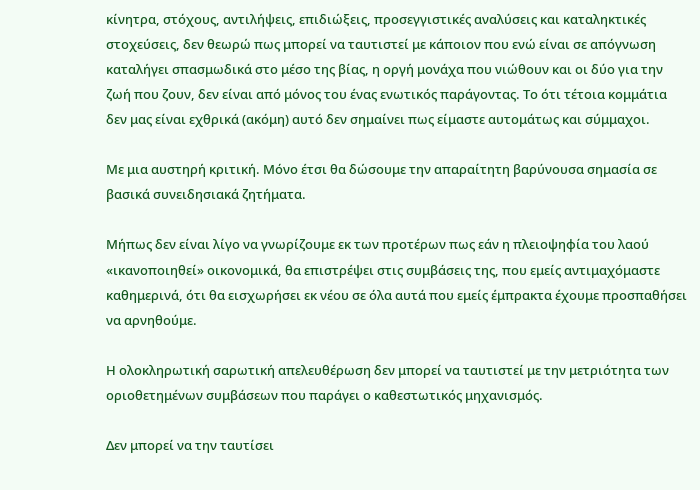κίνητρα, στόχους, αντιλήψεις, επιδιώξεις, προσεγγιστικές αναλύσεις και καταληκτικές στοχεύσεις, δεν θεωρώ πως μπορεί να ταυτιστεί με κάποιον που ενώ είναι σε απόγνωση καταλήγει σπασμωδικά στο μέσο της βίας, η οργή μονάχα που νιώθουν και οι δύο για την ζωή που ζουν, δεν είναι από μόνος του ένας ενωτικός παράγοντας. Το ότι τέτοια κομμάτια δεν μας είναι εχθρικά (ακόμη) αυτό δεν σημαίνει πως είμαστε αυτομάτως και σύμμαχοι.

Με μια αυστηρή κριτική. Μόνο έτσι θα δώσουμε την απαραίτητη βαρύνουσα σημασία σε βασικά συνειδησιακά ζητήματα.

Μήπως δεν είναι λίγο να γνωρίζουμε εκ των προτέρων πως εάν η πλειοψηφία του λαού «ικανοποιηθεί» οικονομικά, θα επιστρέψει στις συμβάσεις της, που εμείς αντιμαχόμαστε καθημερινά, ότι θα εισχωρήσει εκ νέου σε όλα αυτά που εμείς έμπρακτα έχουμε προσπαθήσει να αρνηθούμε.

Η ολοκληρωτική σαρωτική απελευθέρωση δεν μπορεί να ταυτιστεί με την μετριότητα των οριοθετημένων συμβάσεων που παράγει ο καθεστωτικός μηχανισμός.

Δεν μπορεί να την ταυτίσει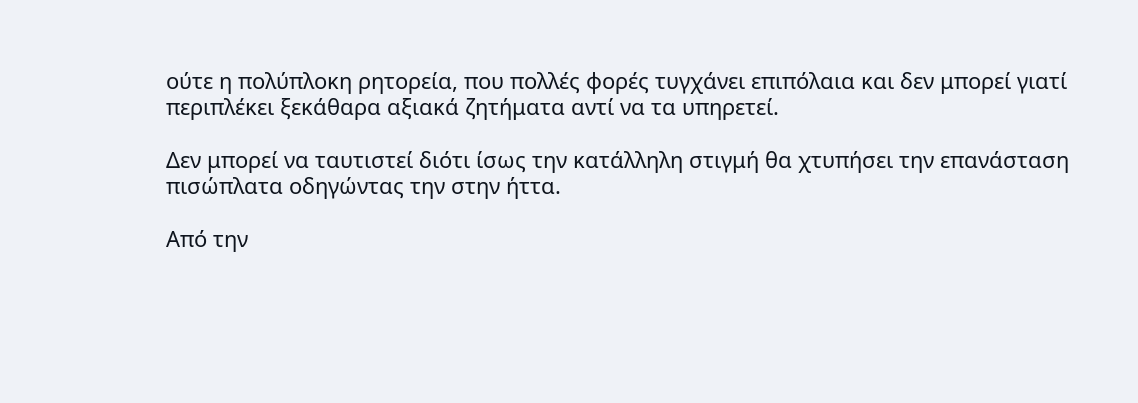ούτε η πολύπλοκη ρητορεία, που πολλές φορές τυγχάνει επιπόλαια και δεν μπορεί γιατί περιπλέκει ξεκάθαρα αξιακά ζητήματα αντί να τα υπηρετεί.

Δεν μπορεί να ταυτιστεί διότι ίσως την κατάλληλη στιγμή θα χτυπήσει την επανάσταση πισώπλατα οδηγώντας την στην ήττα.

Από την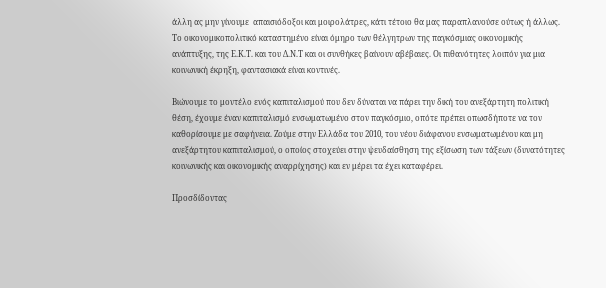άλλη ας μην γίνουμε  απαισιόδοξοι και μοιρολάτρες, κάτι τέτοιο θα μας παραπλανούσε ούτως ή άλλως.  Το οικονομικοπολιτικό καταστημένο είναι όμηρο των θέλγητρων της παγκόσμιας οικονομικής ανάπτυξης, της Ε.Κ.Τ. και του Δ.Ν.Τ και οι συνθήκες βαίνουν αβέβαιες. Οι πιθανότητες λοιπόν για μια κοινωνική έκρηξη, φαντασιακά είναι κοντινές.

Βιώνουμε το μοντέλο ενός καπιταλισμού που δεν δύναται να πάρει την δική του ανεξάρτητη πολιτική θέση, έχουμε έναν καπιταλισμό ενσωματωμένο στον παγκόσμιο, οπότε πρέπει οπωσδήποτε να τον καθορίσουμε με σαφήνεια. Ζούμε στην Ελλάδα του 2010, του νέου διάφανου ενσωματωμένου και μη ανεξάρτητου καπιταλισμού, ο οποίος στοχεύει στην ψευδαίσθηση της εξίσωση των τάξεων (δυνατότητες κοινωνικής και οικονομικής αναρρίχησης) και εν μέρει τα έχει καταφέρει.

Προσδίδοντας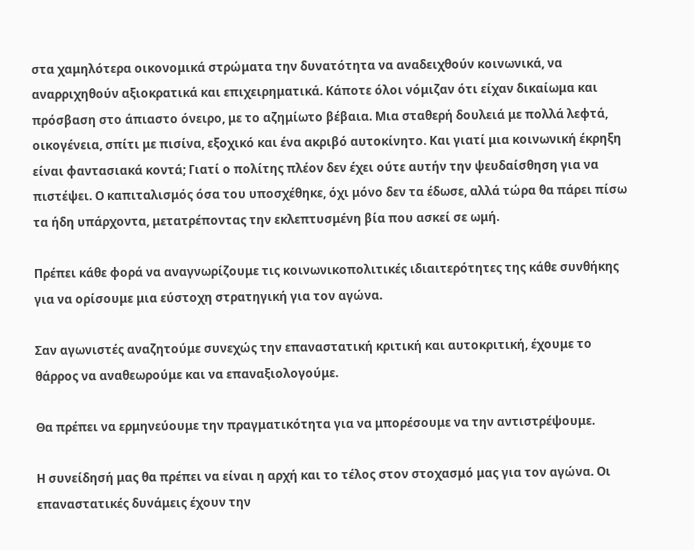στα χαμηλότερα οικονομικά στρώματα την δυνατότητα να αναδειχθούν κοινωνικά, να αναρριχηθούν αξιοκρατικά και επιχειρηματικά. Κάποτε όλοι νόμιζαν ότι είχαν δικαίωμα και πρόσβαση στο άπιαστο όνειρο, με το αζημίωτο βέβαια. Μια σταθερή δουλειά με πολλά λεφτά, οικογένεια, σπίτι με πισίνα, εξοχικό και ένα ακριβό αυτοκίνητο. Και γιατί μια κοινωνική έκρηξη είναι φαντασιακά κοντά; Γιατί ο πολίτης πλέον δεν έχει ούτε αυτήν την ψευδαίσθηση για να πιστέψει. Ο καπιταλισμός όσα του υποσχέθηκε, όχι μόνο δεν τα έδωσε, αλλά τώρα θα πάρει πίσω τα ήδη υπάρχοντα, μετατρέποντας την εκλεπτυσμένη βία που ασκεί σε ωμή.

Πρέπει κάθε φορά να αναγνωρίζουμε τις κοινωνικοπολιτικές ιδιαιτερότητες της κάθε συνθήκης για να ορίσουμε μια εύστοχη στρατηγική για τον αγώνα.

Σαν αγωνιστές αναζητούμε συνεχώς την επαναστατική κριτική και αυτοκριτική, έχουμε το θάρρος να αναθεωρούμε και να επαναξιολογούμε.

Θα πρέπει να ερμηνεύουμε την πραγματικότητα για να μπορέσουμε να την αντιστρέψουμε.

Η συνείδησή μας θα πρέπει να είναι η αρχή και το τέλος στον στοχασμό μας για τον αγώνα. Οι επαναστατικές δυνάμεις έχουν την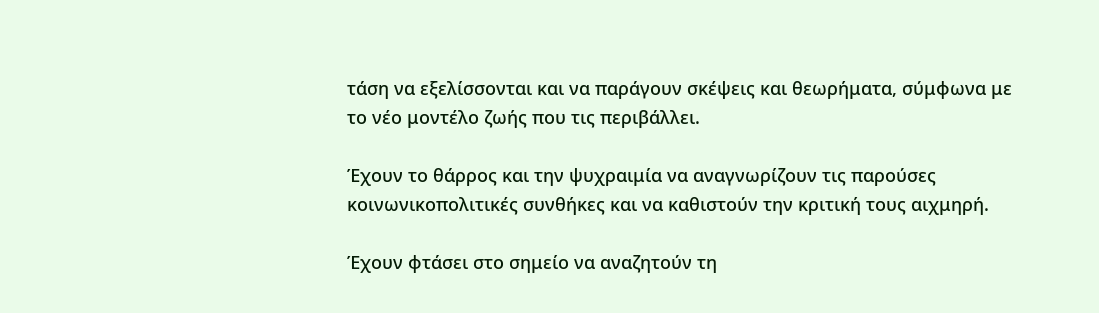τάση να εξελίσσονται και να παράγουν σκέψεις και θεωρήματα, σύμφωνα με το νέο μοντέλο ζωής που τις περιβάλλει.

Έχουν το θάρρος και την ψυχραιμία να αναγνωρίζουν τις παρούσες κοινωνικοπολιτικές συνθήκες και να καθιστούν την κριτική τους αιχμηρή.

Έχουν φτάσει στο σημείο να αναζητούν τη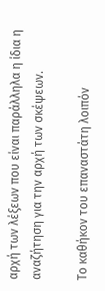αρχή των λέξεων που είναι παράλληλα η ίδια η αναζήτηση για την αρχή των σκέψεων.

Το καθήκον του επαναστάτη λοιπόν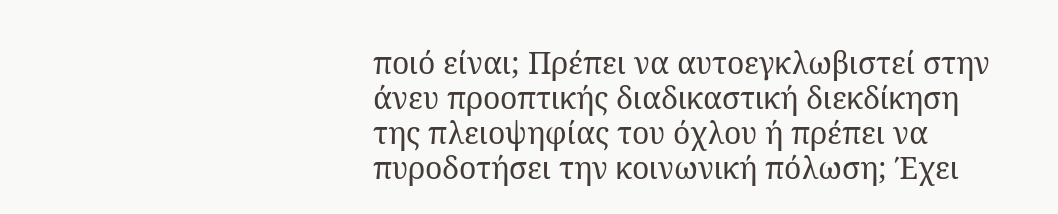ποιό είναι; Πρέπει να αυτοεγκλωβιστεί στην άνευ προοπτικής διαδικαστική διεκδίκηση της πλειοψηφίας του όχλου ή πρέπει να πυροδοτήσει την κοινωνική πόλωση; Έχει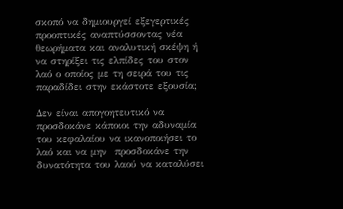σκοπό να δημιουργεί εξεγερτικές προοπτικές αναπτύσσοντας νέα θεωρήματα και αναλυτική σκέψη ή να στηρίξει τις ελπίδες του στον λαό ο οποίος με τη σειρά του τις παραδίδει στην εκάστοτε εξουσία;

Δεν είναι απογοητευτικό να προσδοκάνε κάποιοι την αδυναμία του κεφαλαίου να ικανοποιήσει το λαό και να μην  προσδοκάνε την δυνατότητα του λαού να καταλύσει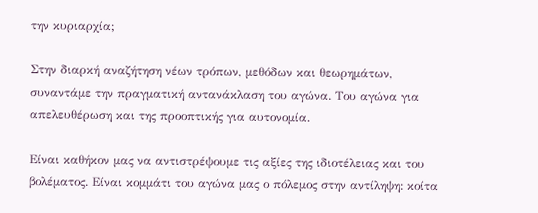την κυριαρχία;

Στην διαρκή αναζήτηση νέων τρόπων, μεθόδων και θεωρημάτων, συναντάμε την πραγματική αντανάκλαση του αγώνα. Του αγώνα για απελευθέρωση και της προοπτικής για αυτονομία.

Είναι καθήκον μας να αντιστρέψουμε τις αξίες της ιδιοτέλειας και του βολέματος. Είναι κομμάτι του αγώνα μας ο πόλεμος στην αντίληψη: κοίτα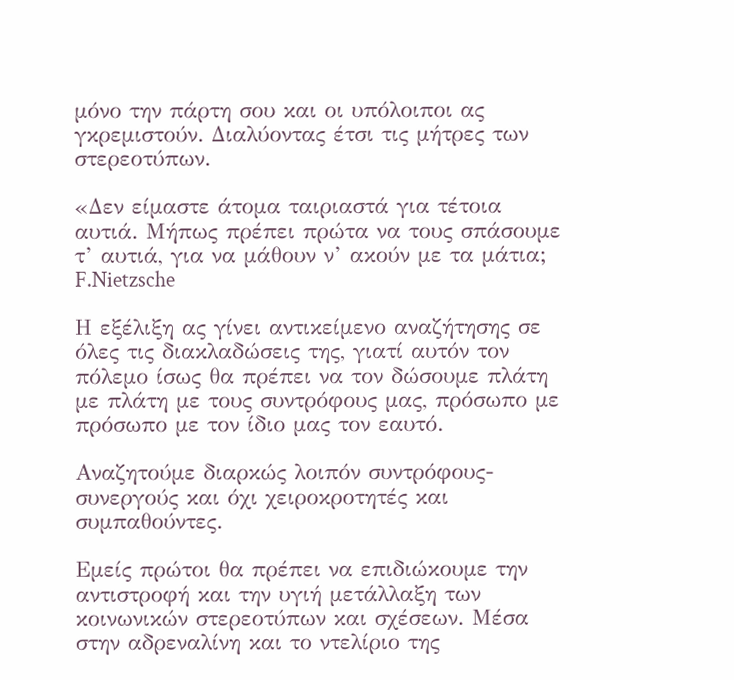μόνο την πάρτη σου και οι υπόλοιποι ας γκρεμιστούν. Διαλύοντας έτσι τις μήτρες των στερεοτύπων.

«Δεν είμαστε άτομα ταιριαστά για τέτοια αυτιά. Μήπως πρέπει πρώτα να τους σπάσουμε τ’ αυτιά, για να μάθουν ν’ ακούν με τα μάτια;
F.Nietzsche

Η εξέλιξη ας γίνει αντικείμενο αναζήτησης σε όλες τις διακλαδώσεις της, γιατί αυτόν τον πόλεμο ίσως θα πρέπει να τον δώσουμε πλάτη με πλάτη με τους συντρόφους μας, πρόσωπο με πρόσωπο με τον ίδιο μας τον εαυτό.

Αναζητούμε διαρκώς λοιπόν συντρόφους-συνεργούς και όχι χειροκροτητές και συμπαθούντες.

Εμείς πρώτοι θα πρέπει να επιδιώκουμε την αντιστροφή και την υγιή μετάλλαξη των κοινωνικών στερεοτύπων και σχέσεων. Μέσα στην αδρεναλίνη και το ντελίριο της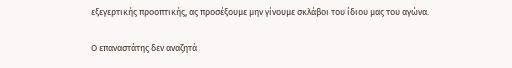εξεγερτικής προοπτικής, ας προσέξουμε μην γίνουμε σκλάβοι του ίδιου μας του αγώνα.

Ο επαναστάτης δεν αναζητά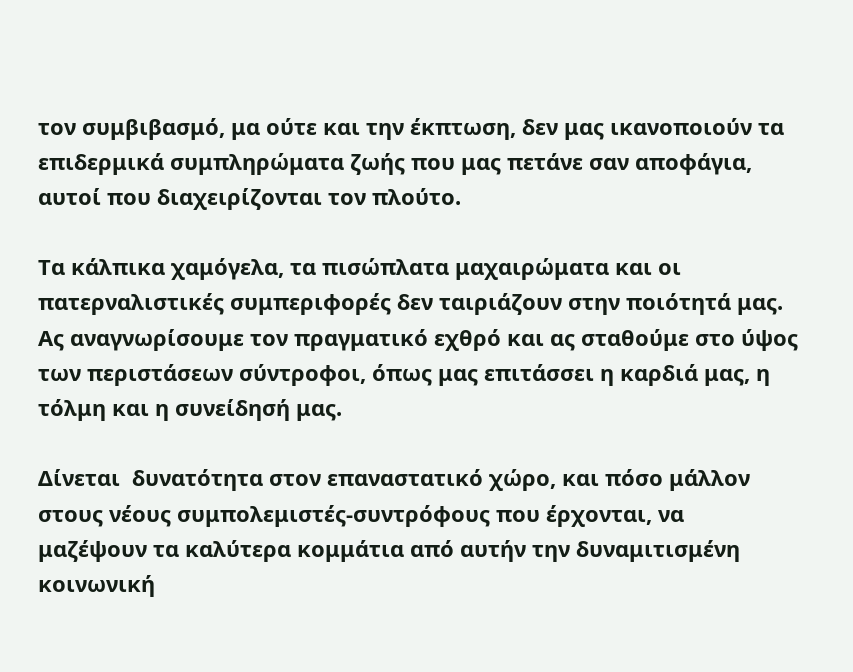τον συμβιβασμό, μα ούτε και την έκπτωση, δεν μας ικανοποιούν τα επιδερμικά συμπληρώματα ζωής που μας πετάνε σαν αποφάγια, αυτοί που διαχειρίζονται τον πλούτο.

Τα κάλπικα χαμόγελα, τα πισώπλατα μαχαιρώματα και οι πατερναλιστικές συμπεριφορές δεν ταιριάζουν στην ποιότητά μας. Ας αναγνωρίσουμε τον πραγματικό εχθρό και ας σταθούμε στο ύψος των περιστάσεων σύντροφοι, όπως μας επιτάσσει η καρδιά μας, η τόλμη και η συνείδησή μας.

Δίνεται  δυνατότητα στον επαναστατικό χώρο, και πόσο μάλλον στους νέους συμπολεμιστές-συντρόφους που έρχονται, να μαζέψουν τα καλύτερα κομμάτια από αυτήν την δυναμιτισμένη κοινωνική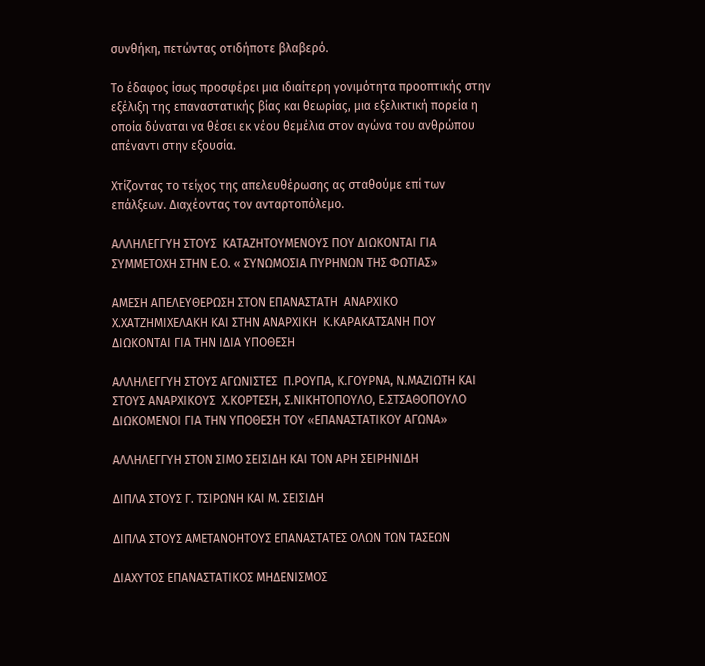συνθήκη, πετώντας οτιδήποτε βλαβερό.

Το έδαφος ίσως προσφέρει μια ιδιαίτερη γονιμότητα προοπτικής στην εξέλιξη της επαναστατικής βίας και θεωρίας, μια εξελικτική πορεία η οποία δύναται να θέσει εκ νέου θεμέλια στον αγώνα του ανθρώπου απέναντι στην εξουσία.

Χτίζοντας το τείχος της απελευθέρωσης ας σταθούμε επί των επάλξεων. Διαχέοντας τον ανταρτοπόλεμο.

ΑΛΛΗΛΕΓΓΥΗ ΣΤΟΥΣ  ΚΑΤΑΖΗΤΟΥΜΕΝΟΥΣ ΠΟΥ ΔΙΩΚΟΝΤΑΙ ΓΙΑ ΣΥΜΜΕΤΟΧΗ ΣΤΗΝ Ε.Ο. « ΣΥΝΩΜΟΣΙΑ ΠΥΡΗΝΩΝ ΤΗΣ ΦΩΤΙΑΣ»

ΑΜΕΣΗ ΑΠΕΛΕΥΘΕΡΩΣΗ ΣΤΟΝ ΕΠΑΝΑΣΤΑΤΗ  ΑΝΑΡΧΙΚΟ Χ.ΧΑΤΖΗΜΙΧΕΛΑΚΗ ΚΑΙ ΣΤΗΝ ΑΝΑΡΧΙΚΗ  Κ.ΚΑΡΑΚΑΤΣΑΝΗ ΠΟΥ ΔΙΩΚΟΝΤΑΙ ΓΙΑ ΤΗΝ ΙΔΙΑ ΥΠΟΘΕΣΗ

ΑΛΛΗΛΕΓΓΥΗ ΣΤΟΥΣ ΑΓΩΝΙΣΤΕΣ  Π.ΡΟΥΠΑ, Κ.ΓΟΥΡΝΑ, Ν.ΜΑΖΙΩΤΗ ΚΑΙ ΣΤΟΥΣ ΑΝΑΡΧΙΚΟΥΣ  Χ.ΚΟΡΤΕΣΗ, Σ.ΝΙΚΗΤΟΠΟΥΛΟ, Ε.ΣΤΣΑΘΟΠΟΥΛΟ ΔΙΩΚΟΜΕΝΟΙ ΓΙΑ ΤΗΝ ΥΠΟΘΕΣΗ ΤΟΥ «ΕΠΑΝΑΣΤΑΤΙΚΟΥ ΑΓΩΝΑ»

ΑΛΛΗΛΕΓΓΥΗ ΣΤΟΝ ΣΙΜΟ ΣΕΙΣΙΔΗ ΚΑΙ ΤΟΝ ΑΡΗ ΣΕΙΡΗΝΙΔΗ

ΔΙΠΛΑ ΣΤΟΥΣ Γ. ΤΣΙΡΩΝΗ ΚΑΙ Μ. ΣΕΙΣΙΔΗ

ΔΙΠΛΑ ΣΤΟΥΣ ΑΜΕΤΑΝΟΗΤΟΥΣ ΕΠΑΝΑΣΤΑΤΕΣ ΟΛΩΝ ΤΩΝ ΤΑΣΕΩΝ

ΔΙΑΧΥΤΟΣ ΕΠΑΝΑΣΤΑΤΙΚΟΣ ΜΗΔΕΝΙΣΜΟΣ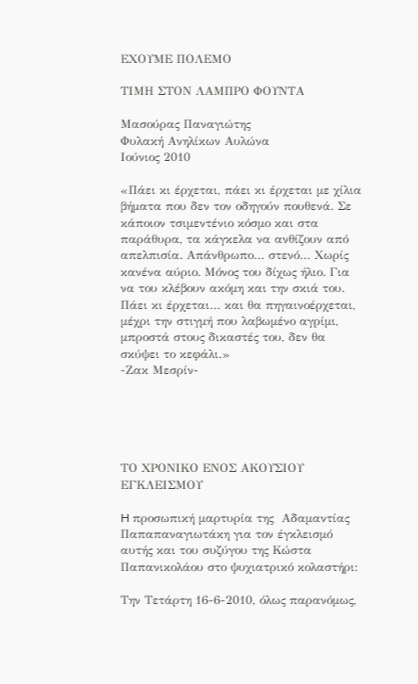ΕΧΟΥΜΕ ΠΟΛΕΜΟ

ΤΙΜΗ ΣΤΟΝ ΛΑΜΠΡΟ ΦΟΥΝΤΑ

Μασούρας Παναγιώτης
Φυλακή Ανηλίκων Αυλώνα
Ιούνιος 2010

«Πάει κι έρχεται, πάει κι έρχεται με χίλια βήματα που δεν τον οδηγούν πουθενά. Σε κάποιον τσιμεντένιο κόσμο και στα παράθυρα, τα κάγκελα να ανθίζουν από απελπισία. Απάνθρωπο… στενό… Χωρίς κανένα αύριο. Μόνος του δίχως ήλιο. Για να του κλέβουν ακόμη και την σκιά του. Πάει κι έρχεται… και θα πηγαινοέρχεται, μέχρι την στιγμή που λαβωμένο αγρίμι, μπροστά στους δικαστές του, δεν θα σκύψει το κεφάλι.»
-Ζακ Μεσρίν-





ΤΟ ΧΡΟΝΙΚΟ ΕΝΟΣ ΑΚΟΥΣΙΟΥ ΕΓΚΛΕΙΣΜΟΥ

H προσωπική μαρτυρία της  Αδαμαντίας Παπαπαναγιωτάκη για τον έγκλεισμό αυτής και του συζύγου της Κώστα Παπανικολάου στο ψυχιατρικό κολαστήρι:

Την Τετάρτη 16-6-2010, όλως παρανόμως,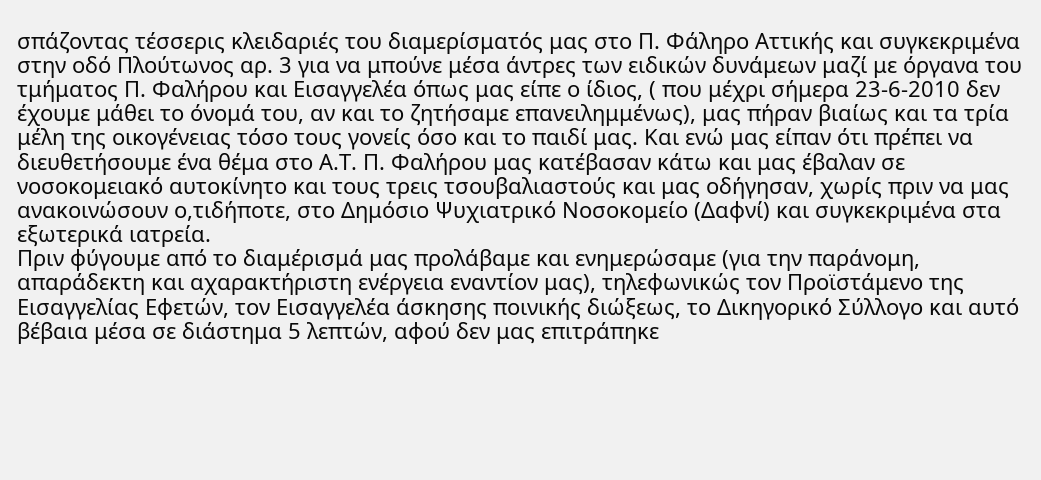σπάζοντας τέσσερις κλειδαριές του διαμερίσματός μας στο Π. Φάληρο Αττικής και συγκεκριμένα στην οδό Πλούτωνος αρ. 3 για να μπούνε μέσα άντρες των ειδικών δυνάμεων μαζί με όργανα του τμήματος Π. Φαλήρου και Εισαγγελέα όπως μας είπε ο ίδιος, ( που μέχρι σήμερα 23-6-2010 δεν έχουμε μάθει το όνομά του, αν και το ζητήσαμε επανειλημμένως), μας πήραν βιαίως και τα τρία μέλη της οικογένειας τόσο τους γονείς όσο και το παιδί μας. Και ενώ μας είπαν ότι πρέπει να διευθετήσουμε ένα θέμα στο Α.Τ. Π. Φαλήρου μας κατέβασαν κάτω και μας έβαλαν σε νοσοκομειακό αυτοκίνητο και τους τρεις τσουβαλιαστούς και μας οδήγησαν, χωρίς πριν να μας ανακοινώσουν ο,τιδήποτε, στο Δημόσιο Ψυχιατρικό Νοσοκομείο (Δαφνί) και συγκεκριμένα στα εξωτερικά ιατρεία.
Πριν φύγουμε από το διαμέρισμά μας προλάβαμε και ενημερώσαμε (για την παράνομη, απαράδεκτη και αχαρακτήριστη ενέργεια εναντίον μας), τηλεφωνικώς τον Προϊστάμενο της Εισαγγελίας Εφετών, τον Εισαγγελέα άσκησης ποινικής διώξεως, το Δικηγορικό Σύλλογο και αυτό βέβαια μέσα σε διάστημα 5 λεπτών, αφού δεν μας επιτράπηκε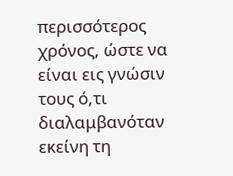περισσότερος χρόνος, ώστε να είναι εις γνώσιν τους ό,τι διαλαμβανόταν εκείνη τη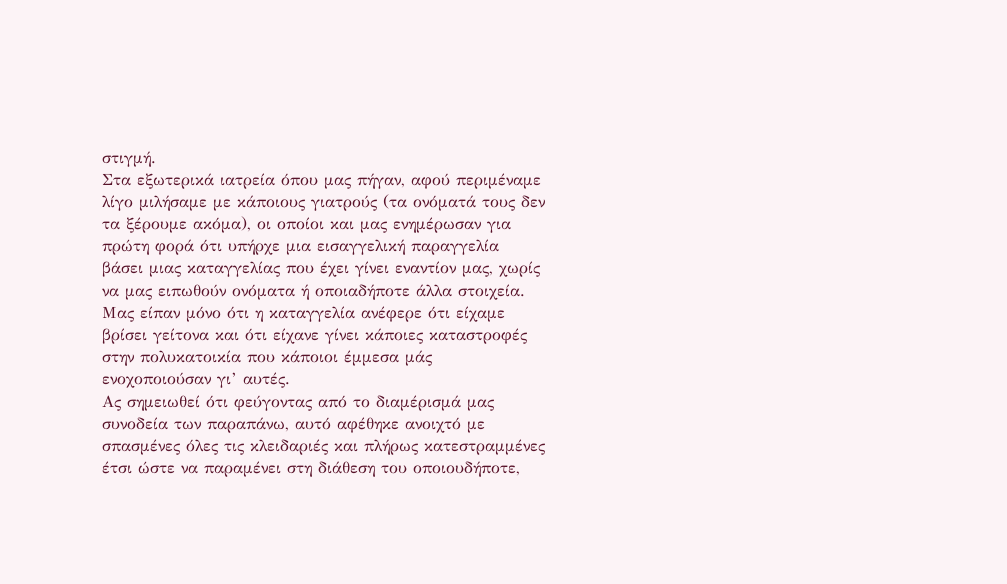στιγμή.
Στα εξωτερικά ιατρεία όπου μας πήγαν, αφού περιμέναμε λίγο μιλήσαμε με κάποιους γιατρούς (τα ονόματά τους δεν τα ξέρουμε ακόμα), οι οποίοι και μας ενημέρωσαν για πρώτη φορά ότι υπήρχε μια εισαγγελική παραγγελία βάσει μιας καταγγελίας που έχει γίνει εναντίον μας, χωρίς να μας ειπωθούν ονόματα ή οποιαδήποτε άλλα στοιχεία.
Μας είπαν μόνο ότι η καταγγελία ανέφερε ότι είχαμε βρίσει γείτονα και ότι είχανε γίνει κάποιες καταστροφές στην πολυκατοικία που κάποιοι έμμεσα μάς ενοχοποιούσαν γι’ αυτές.
Ας σημειωθεί ότι φεύγοντας από το διαμέρισμά μας συνοδεία των παραπάνω, αυτό αφέθηκε ανοιχτό με σπασμένες όλες τις κλειδαριές και πλήρως κατεστραμμένες έτσι ώστε να παραμένει στη διάθεση του οποιουδήποτε,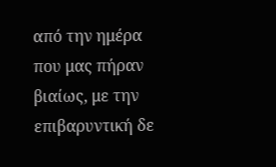από την ημέρα που μας πήραν βιαίως, με την επιβαρυντική δε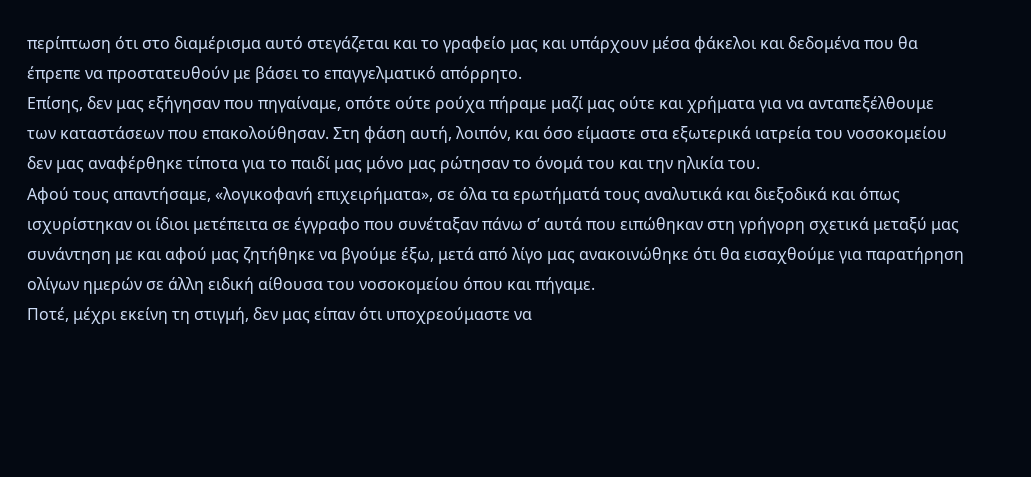περίπτωση ότι στο διαμέρισμα αυτό στεγάζεται και το γραφείο μας και υπάρχουν μέσα φάκελοι και δεδομένα που θα έπρεπε να προστατευθούν με βάσει το επαγγελματικό απόρρητο.
Επίσης, δεν μας εξήγησαν που πηγαίναμε, οπότε ούτε ρούχα πήραμε μαζί μας ούτε και χρήματα για να ανταπεξέλθουμε των καταστάσεων που επακολούθησαν. Στη φάση αυτή, λοιπόν, και όσο είμαστε στα εξωτερικά ιατρεία του νοσοκομείου δεν μας αναφέρθηκε τίποτα για το παιδί μας μόνο μας ρώτησαν το όνομά του και την ηλικία του.
Αφού τους απαντήσαμε, «λογικοφανή επιχειρήματα», σε όλα τα ερωτήματά τους αναλυτικά και διεξοδικά και όπως ισχυρίστηκαν οι ίδιοι μετέπειτα σε έγγραφο που συνέταξαν πάνω σ’ αυτά που ειπώθηκαν στη γρήγορη σχετικά μεταξύ μας συνάντηση με και αφού μας ζητήθηκε να βγούμε έξω, μετά από λίγο μας ανακοινώθηκε ότι θα εισαχθούμε για παρατήρηση ολίγων ημερών σε άλλη ειδική αίθουσα του νοσοκομείου όπου και πήγαμε.
Ποτέ, μέχρι εκείνη τη στιγμή, δεν μας είπαν ότι υποχρεούμαστε να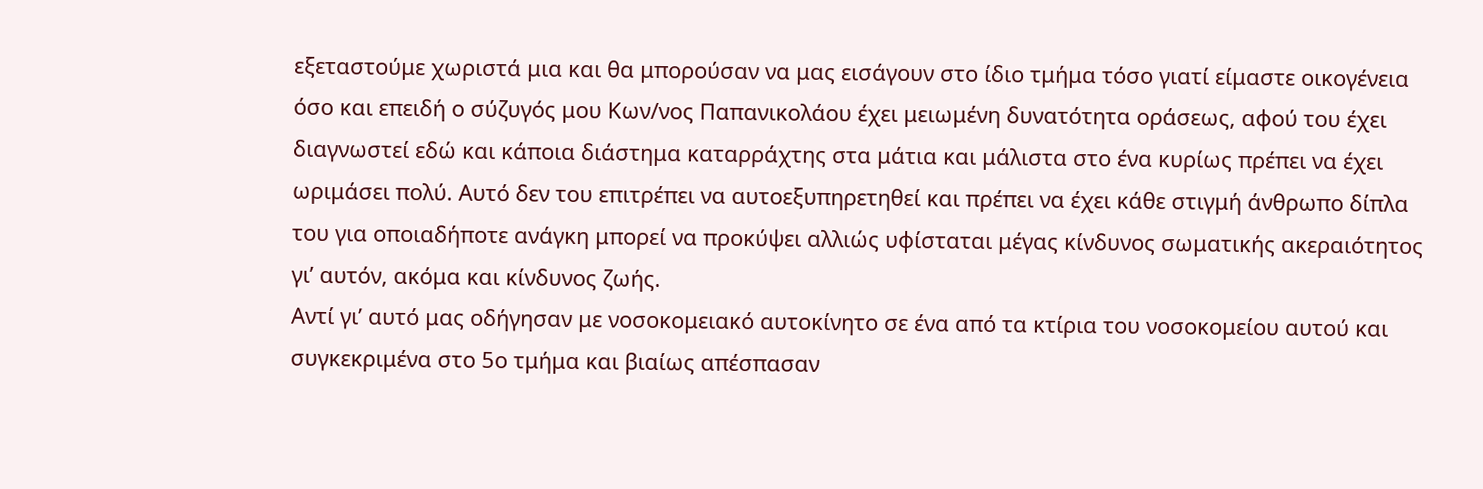εξεταστούμε χωριστά μια και θα μπορούσαν να μας εισάγουν στο ίδιο τμήμα τόσο γιατί είμαστε οικογένεια όσο και επειδή ο σύζυγός μου Κων/νος Παπανικολάου έχει μειωμένη δυνατότητα οράσεως, αφού του έχει διαγνωστεί εδώ και κάποια διάστημα καταρράχτης στα μάτια και μάλιστα στο ένα κυρίως πρέπει να έχει ωριμάσει πολύ. Αυτό δεν του επιτρέπει να αυτοεξυπηρετηθεί και πρέπει να έχει κάθε στιγμή άνθρωπο δίπλα του για οποιαδήποτε ανάγκη μπορεί να προκύψει αλλιώς υφίσταται μέγας κίνδυνος σωματικής ακεραιότητος γι’ αυτόν, ακόμα και κίνδυνος ζωής.
Αντί γι’ αυτό μας οδήγησαν με νοσοκομειακό αυτοκίνητο σε ένα από τα κτίρια του νοσοκομείου αυτού και συγκεκριμένα στο 5ο τμήμα και βιαίως απέσπασαν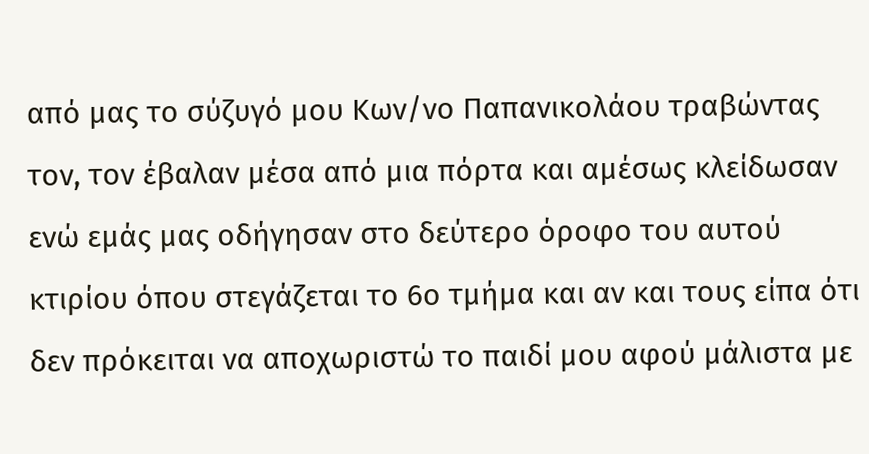από μας το σύζυγό μου Κων/νο Παπανικολάου τραβώντας τον, τον έβαλαν μέσα από μια πόρτα και αμέσως κλείδωσαν ενώ εμάς μας οδήγησαν στο δεύτερο όροφο του αυτού κτιρίου όπου στεγάζεται το 6ο τμήμα και αν και τους είπα ότι δεν πρόκειται να αποχωριστώ το παιδί μου αφού μάλιστα με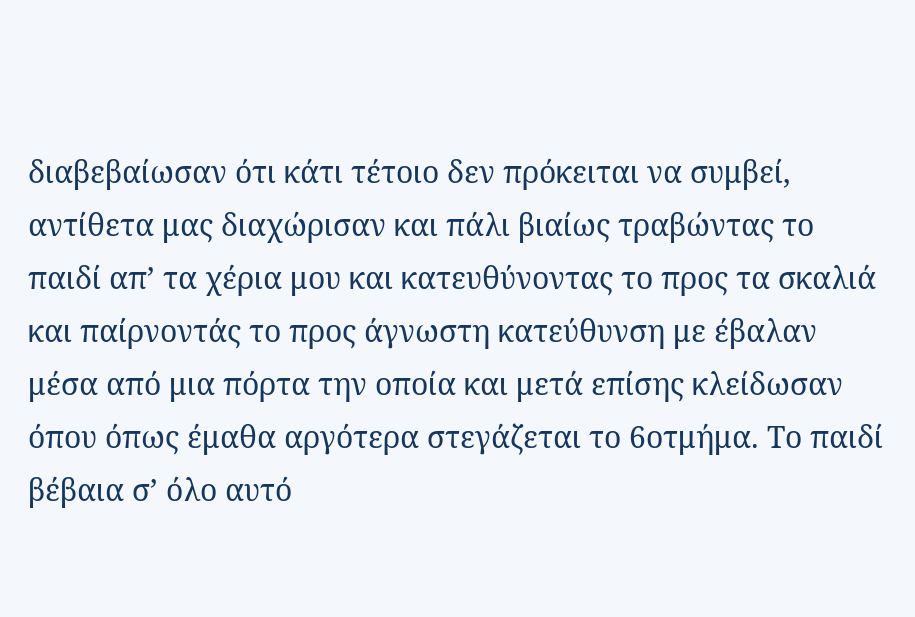διαβεβαίωσαν ότι κάτι τέτοιο δεν πρόκειται να συμβεί, αντίθετα μας διαχώρισαν και πάλι βιαίως τραβώντας το παιδί απ’ τα χέρια μου και κατευθύνοντας το προς τα σκαλιά και παίρνοντάς το προς άγνωστη κατεύθυνση με έβαλαν μέσα από μια πόρτα την οποία και μετά επίσης κλείδωσαν όπου όπως έμαθα αργότερα στεγάζεται το 6οτμήμα. Το παιδί βέβαια σ’ όλο αυτό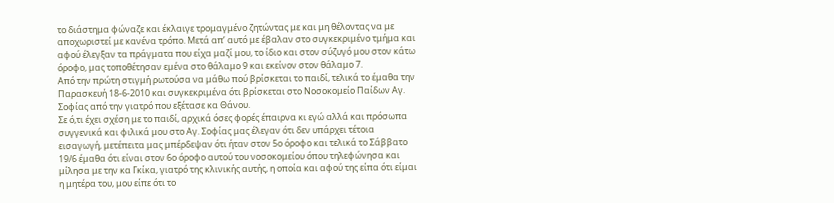το διάστημα φώναζε και έκλαιγε τρομαγμένο ζητώντας με και μη θέλοντας να με αποχωριστεί με κανένα τρόπο. Μετά απ’ αυτό με έβαλαν στο συγκεκριμένο τμήμα και αφού έλεγξαν τα πράγματα που είχα μαζί μου, το ίδιο και στον σύζυγό μου στον κάτω όροφο, μας τοποθέτησαν εμένα στο θάλαμο 9 και εκείνον στον θάλαμο 7.
Από την πρώτη στιγμή ρωτούσα να μάθω πού βρίσκεται το παιδί, τελικά το έμαθα την Παρασκευή 18-6-2010 και συγκεκριμένα ότι βρίσκεται στο Νοσοκομείο Παίδων Αγ. Σοφίας από την γιατρό που εξέτασε κα Θάνου.
Σε ό,τι έχει σχέση με το παιδί, αρχικά όσες φορές έπαιρνα κι εγώ αλλά και πρόσωπα συγγενικά και φιλικά μου στο Αγ. Σοφίας μας έλεγαν ότι δεν υπάρχει τέτοια εισαγωγή, μετέπειτα μας μπέρδεψαν ότι ήταν στον 5ο όροφο και τελικά το Σάββατο 19/6 έμαθα ότι είναι στον 6ο όροφο αυτού του νοσοκομείου όπου τηλεφώνησα και μίλησα με την κα Γκίκα, γιατρό της κλινικής αυτής, η οποία και αφού της είπα ότι είμαι η μητέρα του, μου είπε ότι το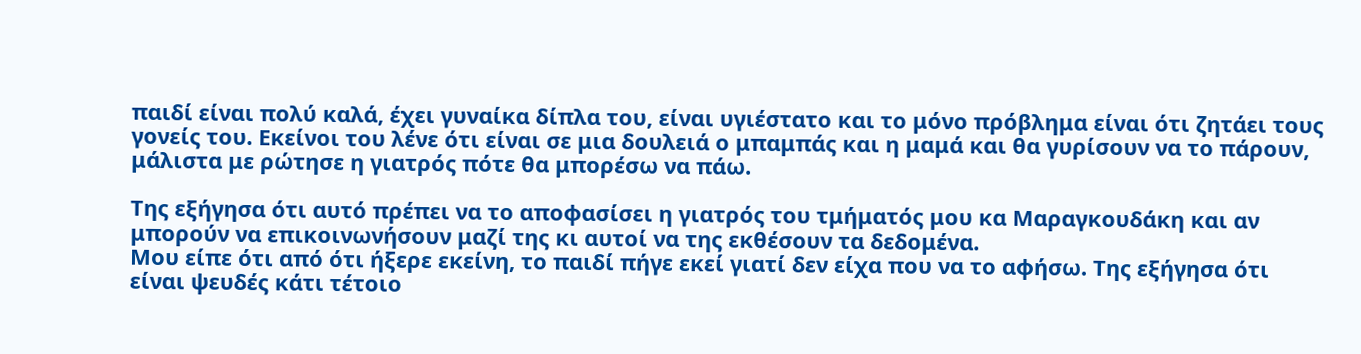παιδί είναι πολύ καλά, έχει γυναίκα δίπλα του, είναι υγιέστατο και το μόνο πρόβλημα είναι ότι ζητάει τους γονείς του. Εκείνοι του λένε ότι είναι σε μια δουλειά ο μπαμπάς και η μαμά και θα γυρίσουν να το πάρουν, μάλιστα με ρώτησε η γιατρός πότε θα μπορέσω να πάω.

Της εξήγησα ότι αυτό πρέπει να το αποφασίσει η γιατρός του τμήματός μου κα Μαραγκουδάκη και αν μπορούν να επικοινωνήσουν μαζί της κι αυτοί να της εκθέσουν τα δεδομένα.
Μου είπε ότι από ότι ήξερε εκείνη, το παιδί πήγε εκεί γιατί δεν είχα που να το αφήσω. Της εξήγησα ότι είναι ψευδές κάτι τέτοιο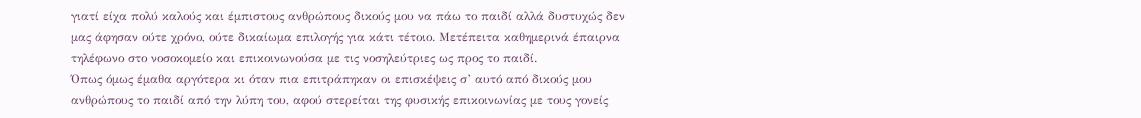γιατί είχα πολύ καλούς και έμπιστους ανθρώπους δικούς μου να πάω το παιδί αλλά δυστυχώς δεν μας άφησαν ούτε χρόνο, ούτε δικαίωμα επιλογής για κάτι τέτοιο. Μετέπειτα καθημερινά έπαιρνα τηλέφωνο στο νοσοκομείο και επικοινωνούσα με τις νοσηλεύτριες ως προς το παιδί.
Όπως όμως έμαθα αργότερα κι όταν πια επιτράπηκαν οι επισκέψεις σ’ αυτό από δικούς μου ανθρώπους το παιδί από την λύπη του, αφού στερείται της φυσικής επικοινωνίας με τους γονείς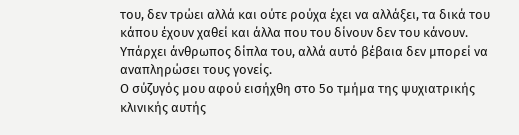του, δεν τρώει αλλά και ούτε ρούχα έχει να αλλάξει, τα δικά του κάπου έχουν χαθεί και άλλα που του δίνουν δεν του κάνουν. Υπάρχει άνθρωπος δίπλα του, αλλά αυτό βέβαια δεν μπορεί να αναπληρώσει τους γονείς.
Ο σύζυγός μου αφού εισήχθη στο 5ο τμήμα της ψυχιατρικής κλινικής αυτής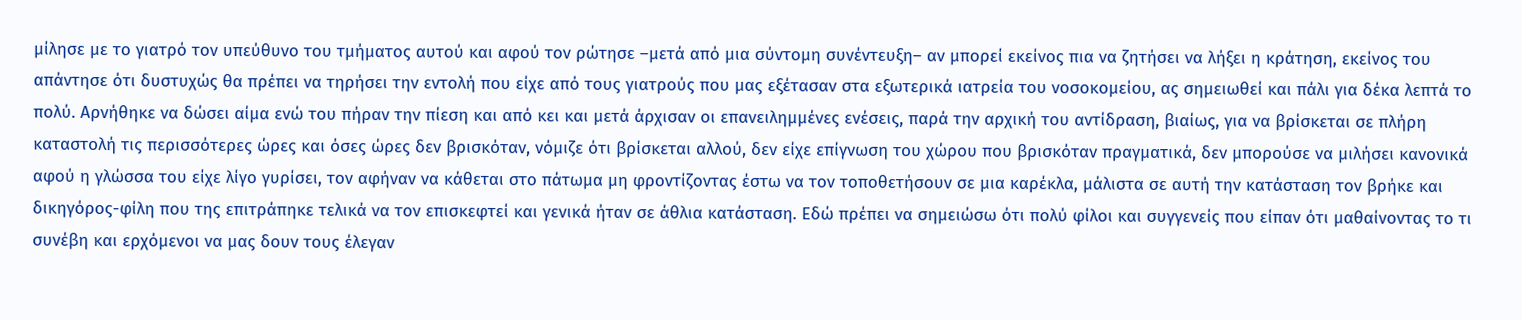μίλησε με το γιατρό τον υπεύθυνο του τμήματος αυτού και αφού τον ρώτησε –μετά από μια σύντομη συνέντευξη– αν μπορεί εκείνος πια να ζητήσει να λήξει η κράτηση, εκείνος του απάντησε ότι δυστυχώς θα πρέπει να τηρήσει την εντολή που είχε από τους γιατρούς που μας εξέτασαν στα εξωτερικά ιατρεία του νοσοκομείου, ας σημειωθεί και πάλι για δέκα λεπτά το πολύ. Αρνήθηκε να δώσει αίμα ενώ του πήραν την πίεση και από κει και μετά άρχισαν οι επανειλημμένες ενέσεις, παρά την αρχική του αντίδραση, βιαίως, για να βρίσκεται σε πλήρη καταστολή τις περισσότερες ώρες και όσες ώρες δεν βρισκόταν, νόμιζε ότι βρίσκεται αλλού, δεν είχε επίγνωση του χώρου που βρισκόταν πραγματικά, δεν μπορούσε να μιλήσει κανονικά αφού η γλώσσα του είχε λίγο γυρίσει, τον αφήναν να κάθεται στο πάτωμα μη φροντίζοντας έστω να τον τοποθετήσουν σε μια καρέκλα, μάλιστα σε αυτή την κατάσταση τον βρήκε και δικηγόρος-φίλη που της επιτράπηκε τελικά να τον επισκεφτεί και γενικά ήταν σε άθλια κατάσταση. Εδώ πρέπει να σημειώσω ότι πολύ φίλοι και συγγενείς που είπαν ότι μαθαίνοντας το τι συνέβη και ερχόμενοι να μας δουν τους έλεγαν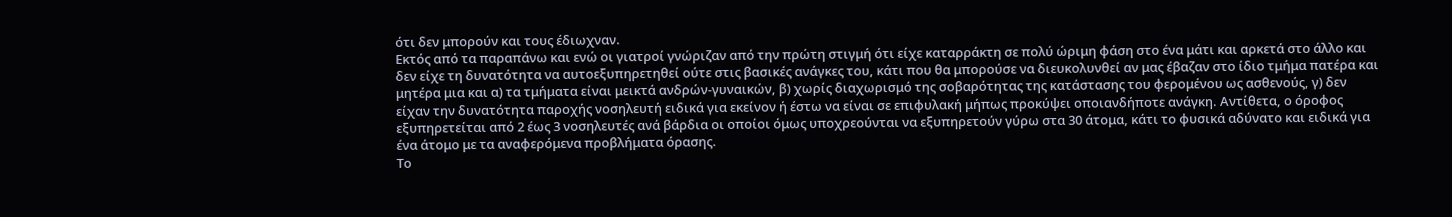ότι δεν μπορούν και τους έδιωχναν.
Εκτός από τα παραπάνω και ενώ οι γιατροί γνώριζαν από την πρώτη στιγμή ότι είχε καταρράκτη σε πολύ ώριμη φάση στο ένα μάτι και αρκετά στο άλλο και δεν είχε τη δυνατότητα να αυτοεξυπηρετηθεί ούτε στις βασικές ανάγκες του, κάτι που θα μπορούσε να διευκολυνθεί αν μας έβαζαν στο ίδιο τμήμα πατέρα και μητέρα μια και α) τα τμήματα είναι μεικτά ανδρών-γυναικών, β) χωρίς διαχωρισμό της σοβαρότητας της κατάστασης του φερομένου ως ασθενούς, γ) δεν είχαν την δυνατότητα παροχής νοσηλευτή ειδικά για εκείνον ή έστω να είναι σε επιφυλακή μήπως προκύψει οποιανδήποτε ανάγκη. Αντίθετα, ο όροφος εξυπηρετείται από 2 έως 3 νοσηλευτές ανά βάρδια οι οποίοι όμως υποχρεούνται να εξυπηρετούν γύρω στα 30 άτομα, κάτι το φυσικά αδύνατο και ειδικά για ένα άτομο με τα αναφερόμενα προβλήματα όρασης.
Το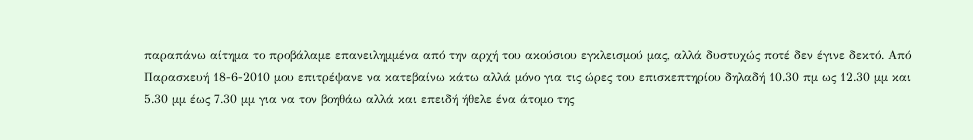παραπάνω αίτημα το προβάλαμε επανειλημμένα από την αρχή του ακούσιου εγκλεισμού μας, αλλά δυστυχώς ποτέ δεν έγινε δεκτό. Από Παρασκευή 18-6-2010 μου επιτρέψανε να κατεβαίνω κάτω αλλά μόνο για τις ώρες του επισκεπτηρίου δηλαδή 10.30 πμ ως 12.30 μμ και 5.30 μμ έως 7.30 μμ για να τον βοηθάω αλλά και επειδή ήθελε ένα άτομο της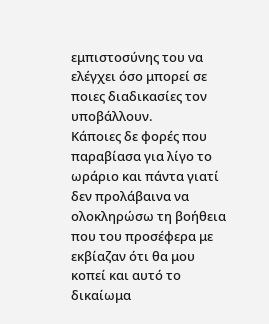εμπιστοσύνης του να ελέγχει όσο μπορεί σε ποιες διαδικασίες τον υποβάλλουν.
Κάποιες δε φορές που παραβίασα για λίγο το ωράριο και πάντα γιατί δεν προλάβαινα να ολοκληρώσω τη βοήθεια που του προσέφερα με εκβίαζαν ότι θα μου κοπεί και αυτό το δικαίωμα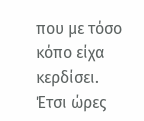που με τόσο κόπο είχα κερδίσει. Έτσι ώρες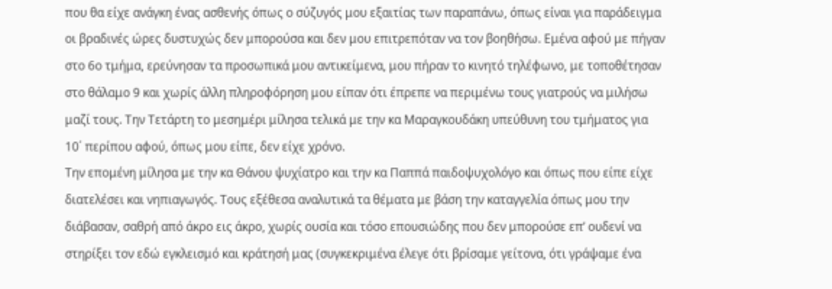που θα είχε ανάγκη ένας ασθενής όπως ο σύζυγός μου εξαιτίας των παραπάνω, όπως είναι για παράδειγμα οι βραδινές ώρες δυστυχώς δεν μπορούσα και δεν μου επιτρεπόταν να τον βοηθήσω. Εμένα αφού με πήγαν στο 6ο τμήμα, ερεύνησαν τα προσωπικά μου αντικείμενα, μου πήραν το κινητό τηλέφωνο, με τοποθέτησαν στο θάλαμο 9 και χωρίς άλλη πληροφόρηση μου είπαν ότι έπρεπε να περιμένω τους γιατρούς να μιλήσω μαζί τους. Την Τετάρτη το μεσημέρι μίλησα τελικά με την κα Μαραγκουδάκη υπεύθυνη του τμήματος για 10΄ περίπου αφού, όπως μου είπε, δεν είχε χρόνο.
Την επομένη μίλησα με την κα Θάνου ψυχίατρο και την κα Παππά παιδοψυχολόγο και όπως που είπε είχε διατελέσει και νηπιαγωγός. Τους εξέθεσα αναλυτικά τα θέματα με βάση την καταγγελία όπως μου την διάβασαν, σαθρή από άκρο εις άκρο, χωρίς ουσία και τόσο επουσιώδης που δεν μπορούσε επ’ ουδενί να στηρίξει τον εδώ εγκλεισμό και κράτησή μας (συγκεκριμένα έλεγε ότι βρίσαμε γείτονα, ότι γράψαμε ένα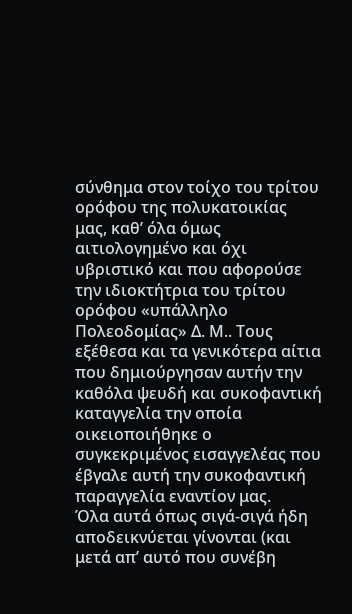σύνθημα στον τοίχο του τρίτου ορόφου της πολυκατοικίας μας, καθ’ όλα όμως αιτιολογημένο και όχι υβριστικό και που αφορούσε την ιδιοκτήτρια του τρίτου ορόφου «υπάλληλο Πολεοδομίας» Δ. Μ.. Τους εξέθεσα και τα γενικότερα αίτια που δημιούργησαν αυτήν την καθόλα ψευδή και συκοφαντική καταγγελία την οποία οικειοποιήθηκε ο συγκεκριμένος εισαγγελέας που έβγαλε αυτή την συκοφαντική παραγγελία εναντίον μας.
Όλα αυτά όπως σιγά-σιγά ήδη αποδεικνύεται γίνονται (και μετά απ’ αυτό που συνέβη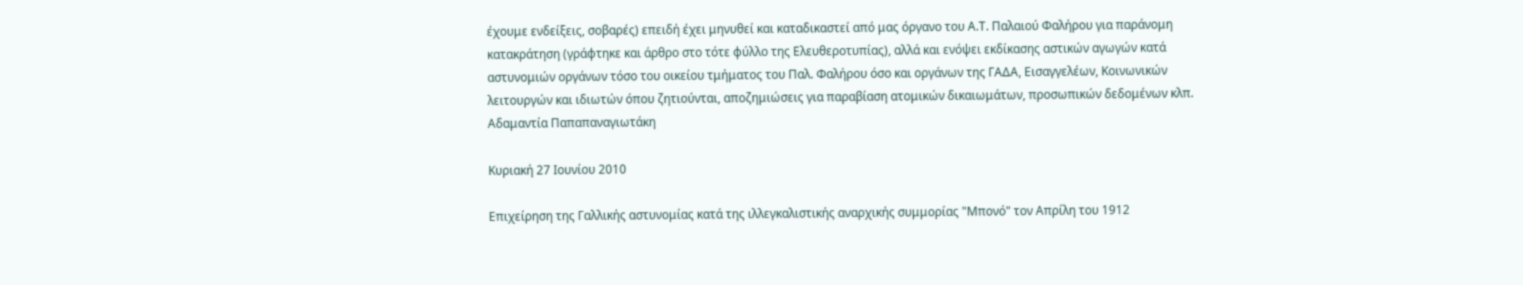έχουμε ενδείξεις, σοβαρές) επειδή έχει μηνυθεί και καταδικαστεί από μας όργανο του Α.Τ. Παλαιού Φαλήρου για παράνομη κατακράτηση (γράφτηκε και άρθρο στο τότε φύλλο της Ελευθεροτυπίας), αλλά και ενόψει εκδίκασης αστικών αγωγών κατά αστυνομιών οργάνων τόσο του οικείου τμήματος του Παλ. Φαλήρου όσο και οργάνων της ΓΑΔΑ, Εισαγγελέων, Κοινωνικών λειτουργών και ιδιωτών όπου ζητιούνται, αποζημιώσεις για παραβίαση ατομικών δικαιωμάτων, προσωπικών δεδομένων κλπ.
Αδαμαντία Παπαπαναγιωτάκη

Κυριακή 27 Ιουνίου 2010

Επιχείρηση της Γαλλικής αστυνομίας κατά της ιλλεγκαλιστικής αναρχικής συμμορίας "Μπονό" τον Απρίλη του 1912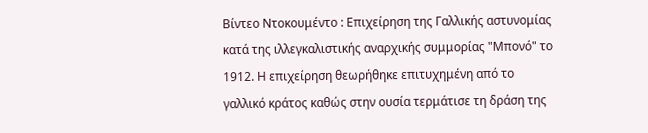Βίντεο Ντοκουμέντο : Επιχείρηση της Γαλλικής αστυνομίας κατά της ιλλεγκαλιστικής αναρχικής συμμορίας "Μπονό" το 1912. Η επιχείρηση θεωρήθηκε επιτυχημένη από το γαλλικό κράτος καθώς στην ουσία τερμάτισε τη δράση της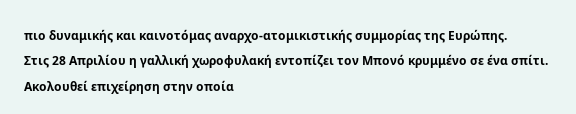πιο δυναμικής και καινοτόμας αναρχο-ατομικιστικής συμμορίας της Ευρώπης.
Στις 28 Απριλίου η γαλλική χωροφυλακή εντοπίζει τον Μπονό κρυμμένο σε ένα σπίτι. Ακολουθεί επιχείρηση στην οποία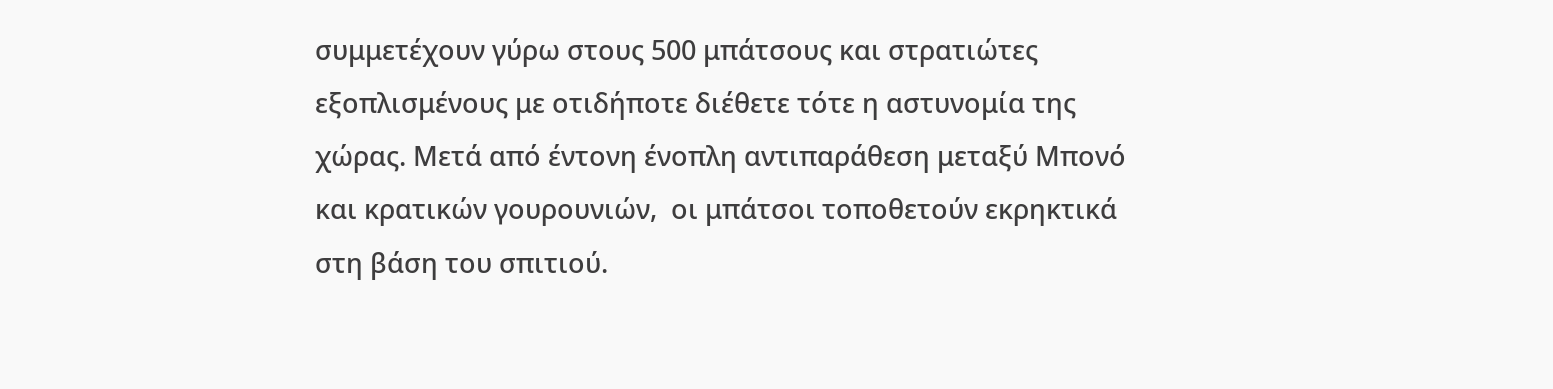συμμετέχουν γύρω στους 500 μπάτσους και στρατιώτες εξοπλισμένους με οτιδήποτε διέθετε τότε η αστυνομία της χώρας. Μετά από έντονη ένοπλη αντιπαράθεση μεταξύ Μπονό και κρατικών γουρουνιών,  οι μπάτσοι τοποθετούν εκρηκτικά στη βάση του σπιτιού.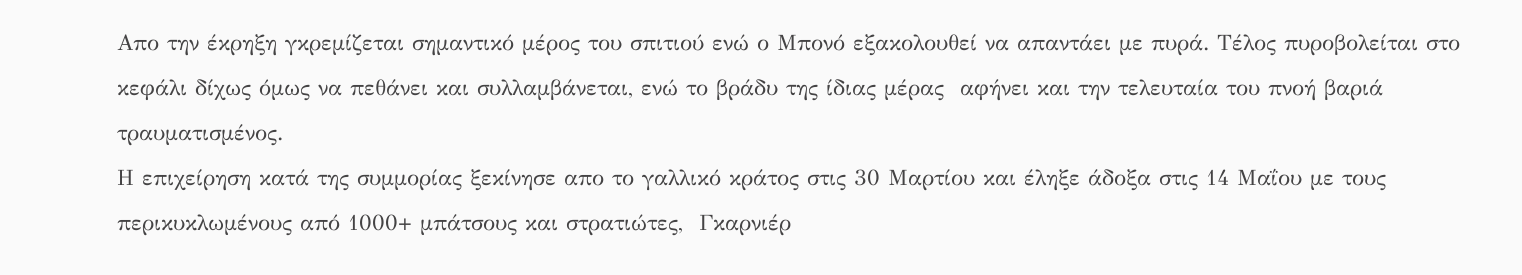Απο την έκρηξη γκρεμίζεται σημαντικό μέρος του σπιτιού ενώ ο Μπονό εξακολουθεί να απαντάει με πυρά. Τέλος πυροβολείται στο κεφάλι δίχως όμως να πεθάνει και συλλαμβάνεται, ενώ το βράδυ της ίδιας μέρας  αφήνει και την τελευταία του πνοή βαριά τραυματισμένος.
Η επιχείρηση κατά της συμμορίας ξεκίνησε απο το γαλλικό κράτος στις 30 Μαρτίου και έληξε άδοξα στις 14 Μαΐου με τους περικυκλωμένους από 1000+ μπάτσους και στρατιώτες,  Γκαρνιέρ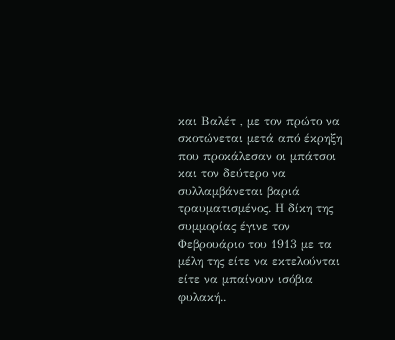και Βαλέτ , με τον πρώτο να σκοτώνεται μετά από έκρηξη που προκάλεσαν οι μπάτσοι και τον δεύτερο να συλλαμβάνεται βαριά τραυματισμένος. Η δίκη της συμμορίας έγινε τον Φεβρουάριο του 1913 με τα μέλη της είτε να εκτελούνται είτε να μπαίνουν ισόβια φυλακή..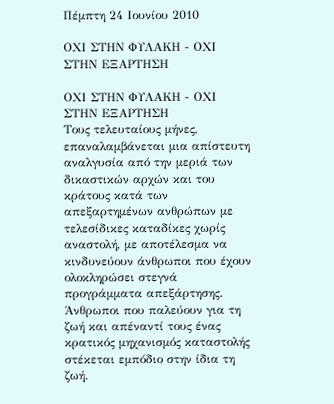Πέμπτη 24 Ιουνίου 2010

ΟΧΙ ΣΤΗΝ ΦΥΛΑΚΗ - ΟΧΙ ΣΤΗΝ ΕΞΑΡΤΗΣΗ

ΟΧΙ ΣΤΗΝ ΦΥΛΑΚΗ - ΟΧΙ ΣΤΗΝ ΕΞΑΡΤΗΣΗ
Τους τελευταίους μήνες, επαναλαμβάνεται μια απίστευτη αναλγυσία από την μεριά των δικαστικών αρχών και του κράτους κατά των απεξαρτημένων ανθρώπων με τελεσίδικες καταδίκες χωρίς αναστολή, με αποτέλεσμα να κινδυνεύουν άνθρωποι που έχουν ολοκληρώσει στεγνά προγράμματα απεξάρτησης. Άνθρωποι που παλεύουν για τη ζωή και απέναντί τους ένας κρατικός μηχανισμός καταστολής στέκεται εμπόδιο στην ίδια τη ζωή.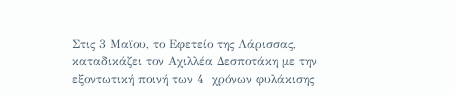Στις 3 Μαϊου, το Εφετείο της Λάρισσας, καταδικάζει τον Αχιλλέα Δεσποτάκη με την εξοντωτική ποινή των 4  χρόνων φυλάκισης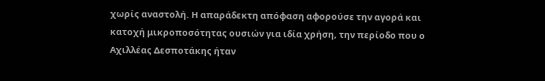χωρίς αναστολή. Η απαράδεκτη απόφαση αφορούσε την αγορά και κατοχή μικροποσότητας ουσιών για ιδία χρήση, την περίοδο που ο Αχιλλέας Δεσποτάκης ήταν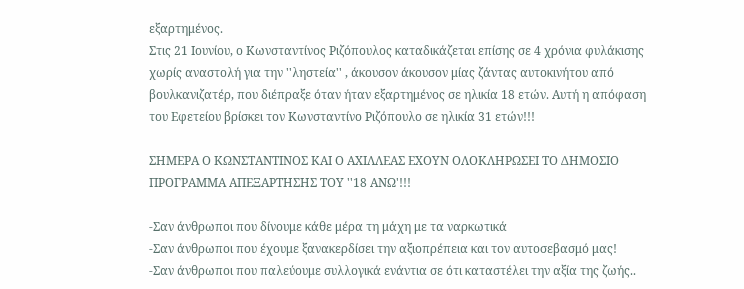εξαρτημένος.
Στις 21 Ιουνίου, ο Κωνσταντίνος Ριζόπουλος καταδικάζεται επίσης σε 4 χρόνια φυλάκισης χωρίς αναστολή για την ''ληστεία'' , άκουσον άκουσον μίας ζάντας αυτοκινήτου από βουλκανιζατέρ, που διέπραξε όταν ήταν εξαρτημένος σε ηλικία 18 ετών. Αυτή η απόφαση του Εφετείου βρίσκει τον Κωνσταντίνο Ριζόπουλο σε ηλικία 31 ετών!!!

ΣΗΜΕΡΑ Ο ΚΩΝΣΤΑΝΤΙΝΟΣ ΚΑΙ Ο ΑΧΙΛΛΕΑΣ ΕΧΟΥΝ ΟΛΟΚΛΗΡΩΣΕΙ ΤΟ ΔΗΜΟΣΙΟ ΠΡΟΓΡΑΜΜΑ ΑΠΕΞΑΡΤΗΣΗΣ ΤΟΥ ''18 ΑΝΩ'!!!

-Σαν άνθρωποι που δίνουμε κάθε μέρα τη μάχη με τα ναρκωτικά
-Σαν άνθρωποι που έχουμε ξανακερδίσει την αξιοπρέπεια και τον αυτοσεβασμό μας!
-Σαν άνθρωποι που παλεύουμε συλλογικά ενάντια σε ότι καταστέλει την αξία της ζωής..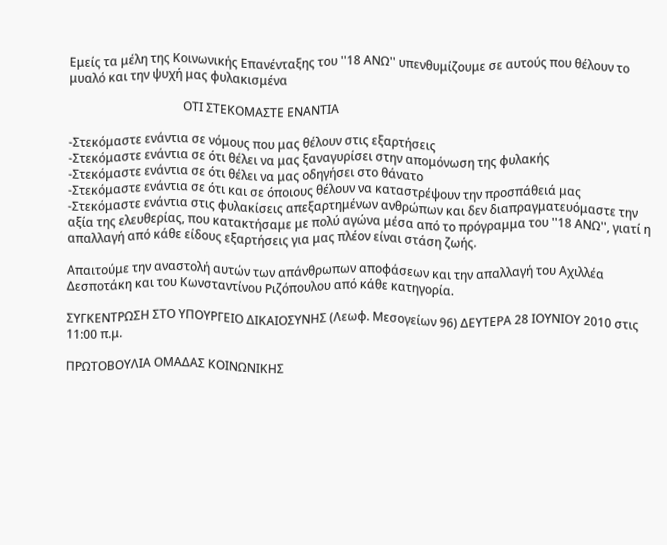Εμείς τα μέλη της Κοινωνικής Επανένταξης του ''18 ΑΝΩ'' υπενθυμίζουμε σε αυτούς που θέλουν το μυαλό και την ψυχή μας φυλακισμένα

                                      ΟΤΙ ΣΤΕΚΟΜΑΣΤΕ ΕΝΑΝΤΙΑ

-Στεκόμαστε ενάντια σε νόμους που μας θέλουν στις εξαρτήσεις
-Στεκόμαστε ενάντια σε ότι θέλει να μας ξαναγυρίσει στην απομόνωση της φυλακής
-Στεκόμαστε ενάντια σε ότι θέλει να μας οδηγήσει στο θάνατο
-Στεκόμαστε ενάντια σε ότι και σε όποιους θέλουν να καταστρέψουν την προσπάθειά μας
-Στεκόμαστε ενάντια στις φυλακίσεις απεξαρτημένων ανθρώπων και δεν διαπραγματευόμαστε την αξία της ελευθερίας, που κατακτήσαμε με πολύ αγώνα μέσα από το πρόγραμμα του ''18 ΑΝΩ'', γιατί η απαλλαγή από κάθε είδους εξαρτήσεις για μας πλέον είναι στάση ζωής.

Απαιτούμε την αναστολή αυτών των απάνθρωπων αποφάσεων και την απαλλαγή του Αχιλλέα Δεσποτάκη και του Κωνσταντίνου Ριζόπουλου από κάθε κατηγορία.

ΣΥΓΚΕΝΤΡΩΣΗ ΣΤΟ ΥΠΟΥΡΓΕΙΟ ΔΙΚΑΙΟΣΥΝΗΣ (Λεωφ. Μεσογείων 96) ΔΕΥΤΕΡΑ 28 ΙΟΥΝΙΟΥ 2010 στις 11:00 π.μ.

ΠΡΩΤΟΒΟΥΛΙΑ ΟΜΑΔΑΣ ΚΟΙΝΩΝΙΚΗΣ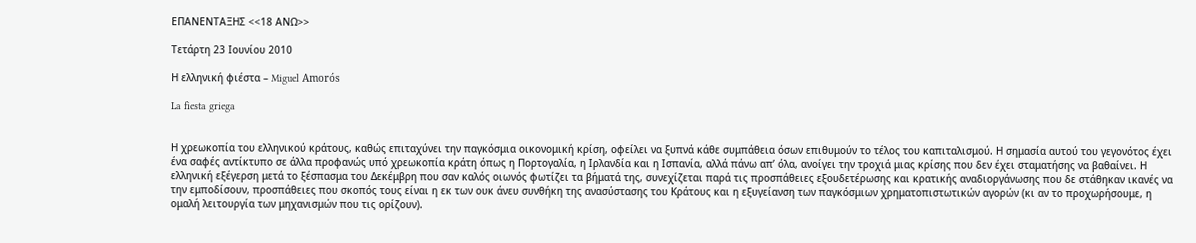ΕΠΑΝΕΝΤΑΞΗΣ <<18 ΑΝΩ>>

Τετάρτη 23 Ιουνίου 2010

Η ελληνική φιέστα – Miguel Amorós

La fiesta griega


Η χρεωκοπία του ελληνικού κράτους, καθώς επιταχύνει την παγκόσμια οικονομική κρίση, οφείλει να ξυπνά κάθε συμπάθεια όσων επιθυμούν το τέλος του καπιταλισμού. Η σημασία αυτού του γεγονότος έχει ένα σαφές αντίκτυπο σε άλλα προφανώς υπό χρεωκοπία κράτη όπως η Πορτογαλία, η Ιρλανδία και η Ισπανία, αλλά πάνω απ’ όλα, ανοίγει την τροχιά μιας κρίσης που δεν έχει σταματήσης να βαθαίνει. Η ελληνική εξέγερση μετά το ξέσπασμα του Δεκέμβρη που σαν καλός οιωνός φωτίζει τα βήματά της, συνεχίζεται παρά τις προσπάθειες εξουδετέρωσης και κρατικής αναδιοργάνωσης που δε στάθηκαν ικανές να την εμποδίσουν, προσπάθειες που σκοπός τους είναι η εκ των ουκ άνευ συνθήκη της ανασύστασης του Κράτους και η εξυγείανση των παγκόσμιων χρηματοπιστωτικών αγορών (κι αν το προχωρήσουμε, η ομαλή λειτουργία των μηχανισμών που τις ορίζουν).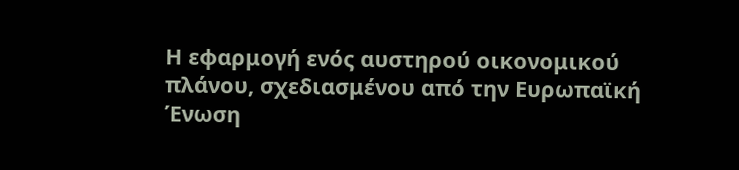Η εφαρμογή ενός αυστηρού οικονομικού πλάνου, σχεδιασμένου από την Ευρωπαϊκή Ένωση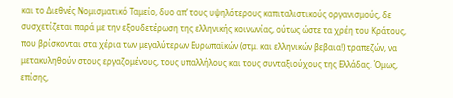και το Διεθνές Νομισματικό Ταμείο, δυο απ’ τους υψηλότερους καπιταλιστικούς οργανισμούς, δε συσχετίζεται παρά με την εξουδετέρωση της ελληνικής κοινωνίας, ούτως ώστε τα χρέη του Κράτους, που βρίσκονται στα χέρια των μεγαλύτερων Ευρωπαϊκών (στμ. και ελληνικών βεβαια!) τραπεζών, να μετακυληθούν στους εργαζομένους, τους υπαλλήλους και τους συνταξιούχους της Ελλάδας. Όμως, επίσης,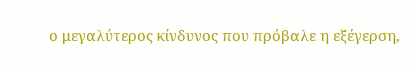ο μεγαλύτερος κίνδυνος που πρόβαλε η εξέγερση,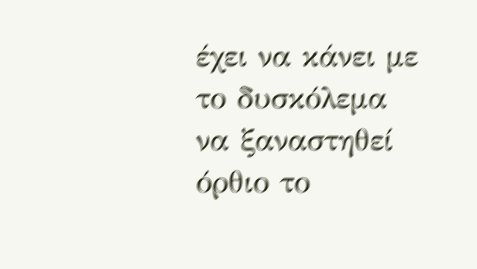έχει να κάνει με το δυσκόλεμα να ξαναστηθεί όρθιο το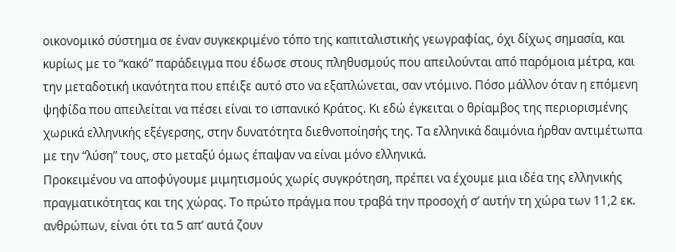οικονομικό σύστημα σε έναν συγκεκριμένο τόπο της καπιταλιστικής γεωγραφίας, όχι δίχως σημασία, και κυρίως με το “κακό” παράδειγμα που έδωσε στους πληθυσμούς που απειλούνται από παρόμοια μέτρα, και την μεταδοτική ικανότητα που επέιξε αυτό στο να εξαπλώνεται, σαν ντόμινο. Πόσο μάλλον όταν η επόμενη ψηφίδα που απειλείται να πέσει είναι το ισπανικό Κράτος. Κι εδώ έγκειται ο θρίαμβος της περιορισμένης χωρικά ελληνικής εξέγερσης, στην δυνατότητα διεθνοποίησής της. Τα ελληνικά δαιμόνια ήρθαν αντιμέτωπα με την “λύση” τους, στο μεταξύ όμως έπαψαν να είναι μόνο ελληνικά.
Προκειμένου να αποφύγουμε μιμητισμούς χωρίς συγκρότηση, πρέπει να έχουμε μια ιδέα της ελληνικής πραγματικότητας και της χώρας. Το πρώτο πράγμα που τραβά την προσοχή σ’ αυτήν τη χώρα των 11,2 εκ. ανθρώπων, είναι ότι τα 5 απ’ αυτά ζουν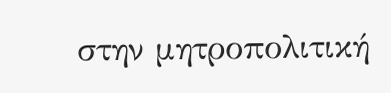στην μητροπολιτική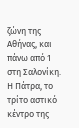ζώνη της Αθήνας, και πάνω από 1 στη Σαλονίκη. Η Πάτρα, το τρίτο αστικό κέντρο της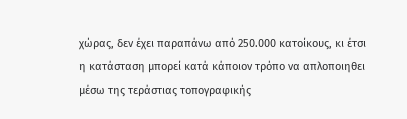χώρας, δεν έχει παραπάνω από 250.000 κατοίκους, κι έτσι η κατάσταση μπορεί κατά κάποιον τρόπο να απλοποιηθει μέσω της τεράστιας τοπογραφικής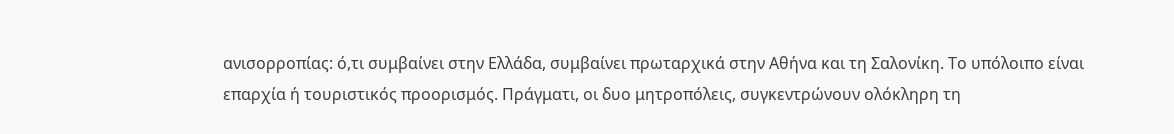ανισορροπίας: ό,τι συμβαίνει στην Ελλάδα, συμβαίνει πρωταρχικά στην Αθήνα και τη Σαλονίκη. Το υπόλοιπο είναι επαρχία ή τουριστικός προορισμός. Πράγματι, οι δυο μητροπόλεις, συγκεντρώνουν ολόκληρη τη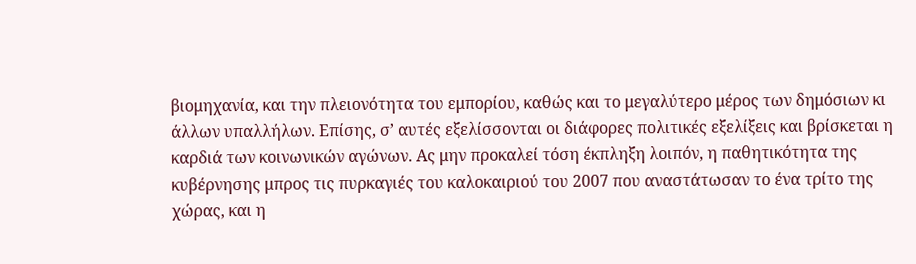βιομηχανία, και την πλειονότητα του εμπορίου, καθώς και το μεγαλύτερο μέρος των δημόσιων κι άλλων υπαλλήλων. Επίσης, σ’ αυτές εξελίσσονται οι διάφορες πολιτικές εξελίξεις και βρίσκεται η καρδιά των κοινωνικών αγώνων. Ας μην προκαλεί τόση έκπληξη λοιπόν, η παθητικότητα της κυβέρνησης μπρος τις πυρκαγιές του καλοκαιριού του 2007 που αναστάτωσαν το ένα τρίτο της χώρας, και η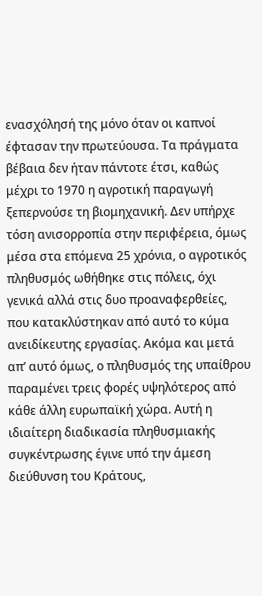ενασχόλησή της μόνο όταν οι καπνοί έφτασαν την πρωτεύουσα. Τα πράγματα βέβαια δεν ήταν πάντοτε έτσι, καθώς μέχρι το 1970 η αγροτική παραγωγή ξεπερνούσε τη βιομηχανική. Δεν υπήρχε τόση ανισορροπία στην περιφέρεια, όμως μέσα στα επόμενα 25 χρόνια, ο αγροτικός πληθυσμός ωθήθηκε στις πόλεις, όχι γενικά αλλά στις δυο προαναφερθείες, που κατακλύστηκαν από αυτό το κύμα ανειδίκευτης εργασίας. Ακόμα και μετά απ’ αυτό όμως, ο πληθυσμός της υπαίθρου παραμένει τρεις φορές υψηλότερος από κάθε άλλη ευρωπαϊκή χώρα. Αυτή η ιδιαίτερη διαδικασία πληθυσμιακής συγκέντρωσης έγινε υπό την άμεση διεύθυνση του Κράτους,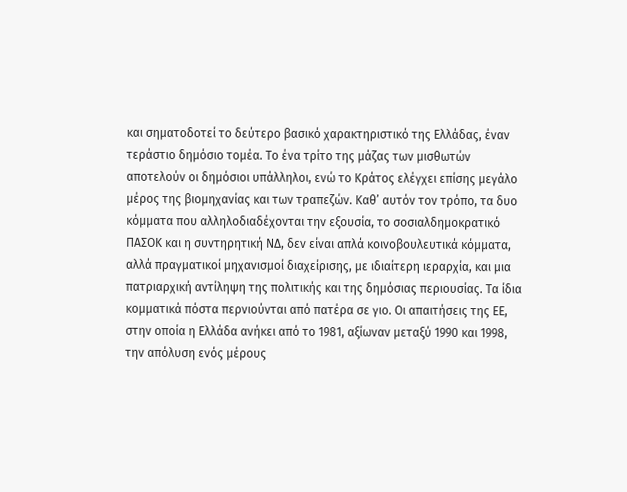και σηματοδοτεί το δεύτερο βασικό χαρακτηριστικό της Ελλάδας, έναν τεράστιο δημόσιο τομέα. Το ένα τρίτο της μάζας των μισθωτών αποτελούν οι δημόσιοι υπάλληλοι, ενώ το Κράτος ελέγχει επίσης μεγάλο μέρος της βιομηχανίας και των τραπεζών. Καθ’ αυτόν τον τρόπο, τα δυο κόμματα που αλληλοδιαδέχονται την εξουσία, το σοσιαλδημοκρατικό ΠΑΣΟΚ και η συντηρητική ΝΔ, δεν είναι απλά κοινοβουλευτικά κόμματα, αλλά πραγματικοί μηχανισμοί διαχείρισης, με ιδιαίτερη ιεραρχία, και μια πατριαρχική αντίληψη της πολιτικής και της δημόσιας περιουσίας. Τα ίδια κομματικά πόστα περνιούνται από πατέρα σε γιο. Οι απαιτήσεις της ΕΕ, στην οποία η Ελλάδα ανήκει από το 1981, αξίωναν μεταξύ 1990 και 1998, την απόλυση ενός μέρους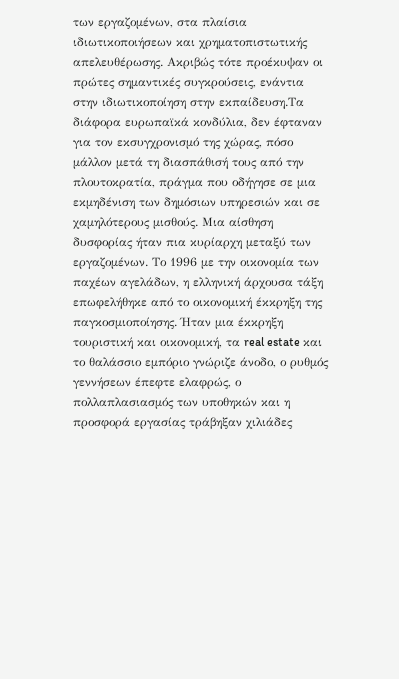των εργαζομένων, στα πλαίσια ιδιωτικοποιήσεων και χρηματοπιστωτικής απελευθέρωσης. Ακριβώς τότε προέκυψαν οι πρώτες σημαντικές συγκρούσεις, ενάντια στην ιδιωτικοποίηση στην εκπαίδευση.Τα διάφορα ευρωπαϊκά κονδύλια, δεν έφταναν για τον εκσυγχρονισμό της χώρας, πόσο μάλλον μετά τη διασπάθισή τους από την πλουτοκρατία, πράγμα που οδήγησε σε μια εκμηδένιση των δημόσιων υπηρεσιών και σε χαμηλότερους μισθούς. Μια αίσθηση δυσφορίας ήταν πια κυρίαρχη μεταξύ των εργαζομένων. Το 1996 με την οικονομία των παχέων αγελάδων, η ελληνική άρχουσα τάξη επωφελήθηκε από το οικονομική έκκρηξη της παγκοσμιοποίησης. Ήταν μια έκκρηξη τουριστική και οικονομική, τα real estate και το θαλάσσιο εμπόριο γνώριζε άνοδο, ο ρυθμός γεννήσεων έπεφτε ελαφρώς, ο πολλαπλασιασμός των υποθηκών και η προσφορά εργασίας τράβηξαν χιλιάδες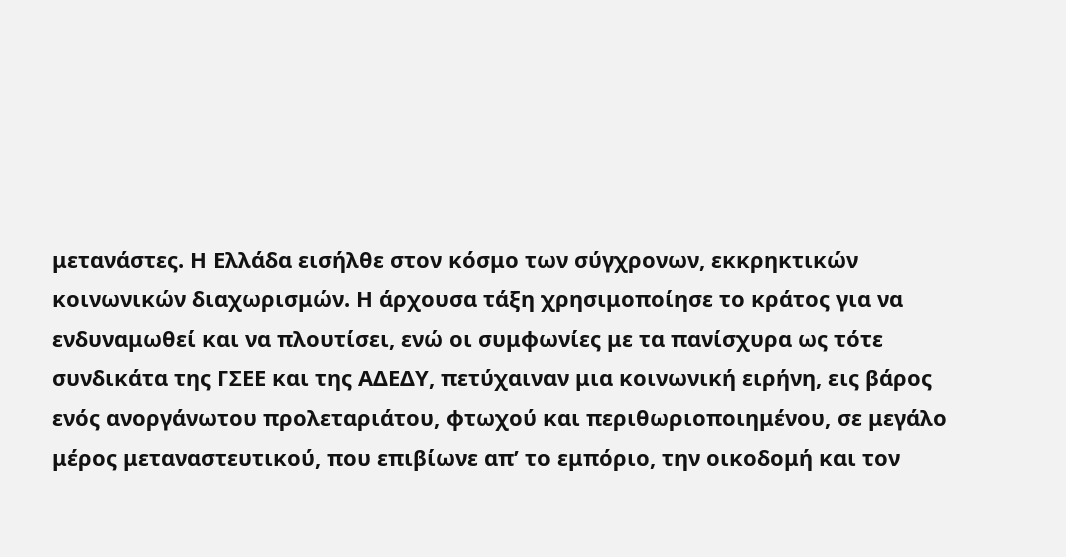μετανάστες. Η Ελλάδα εισήλθε στον κόσμο των σύγχρονων, εκκρηκτικών κοινωνικών διαχωρισμών. Η άρχουσα τάξη χρησιμοποίησε το κράτος για να ενδυναμωθεί και να πλουτίσει, ενώ οι συμφωνίες με τα πανίσχυρα ως τότε συνδικάτα της ΓΣΕΕ και της ΑΔΕΔΥ, πετύχαιναν μια κοινωνική ειρήνη, εις βάρος ενός ανοργάνωτου προλεταριάτου, φτωχού και περιθωριοποιημένου, σε μεγάλο μέρος μεταναστευτικού, που επιβίωνε απ’ το εμπόριο, την οικοδομή και τον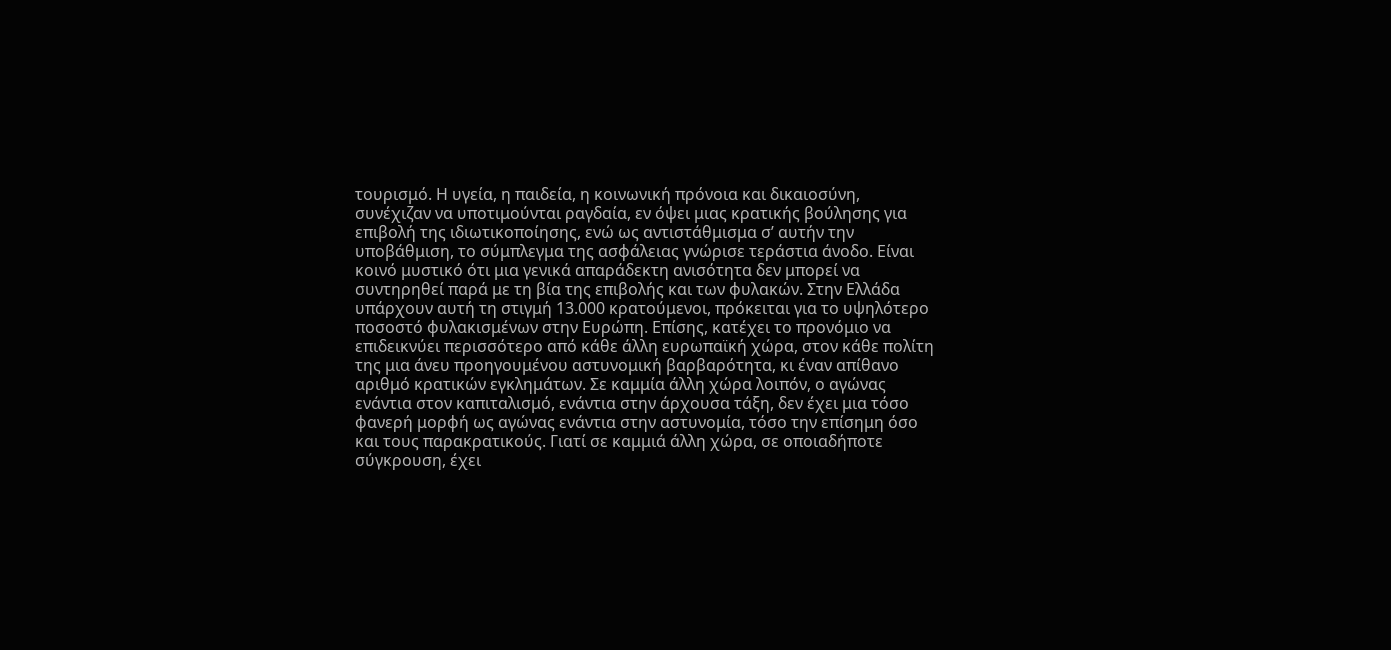τουρισμό. Η υγεία, η παιδεία, η κοινωνική πρόνοια και δικαιοσύνη, συνέχιζαν να υποτιμούνται ραγδαία, εν όψει μιας κρατικής βούλησης για επιβολή της ιδιωτικοποίησης, ενώ ως αντιστάθμισμα σ’ αυτήν την υποβάθμιση, το σύμπλεγμα της ασφάλειας γνώρισε τεράστια άνοδο. Είναι κοινό μυστικό ότι μια γενικά απαράδεκτη ανισότητα δεν μπορεί να συντηρηθεί παρά με τη βία της επιβολής και των φυλακών. Στην Ελλάδα υπάρχουν αυτή τη στιγμή 13.000 κρατούμενοι, πρόκειται για το υψηλότερο ποσοστό φυλακισμένων στην Ευρώπη. Επίσης, κατέχει το προνόμιο να επιδεικνύει περισσότερο από κάθε άλλη ευρωπαϊκή χώρα, στον κάθε πολίτη της μια άνευ προηγουμένου αστυνομική βαρβαρότητα, κι έναν απίθανο αριθμό κρατικών εγκλημάτων. Σε καμμία άλλη χώρα λοιπόν, ο αγώνας ενάντια στον καπιταλισμό, ενάντια στην άρχουσα τάξη, δεν έχει μια τόσο φανερή μορφή ως αγώνας ενάντια στην αστυνομία, τόσο την επίσημη όσο και τους παρακρατικούς. Γιατί σε καμμιά άλλη χώρα, σε οποιαδήποτε σύγκρουση, έχει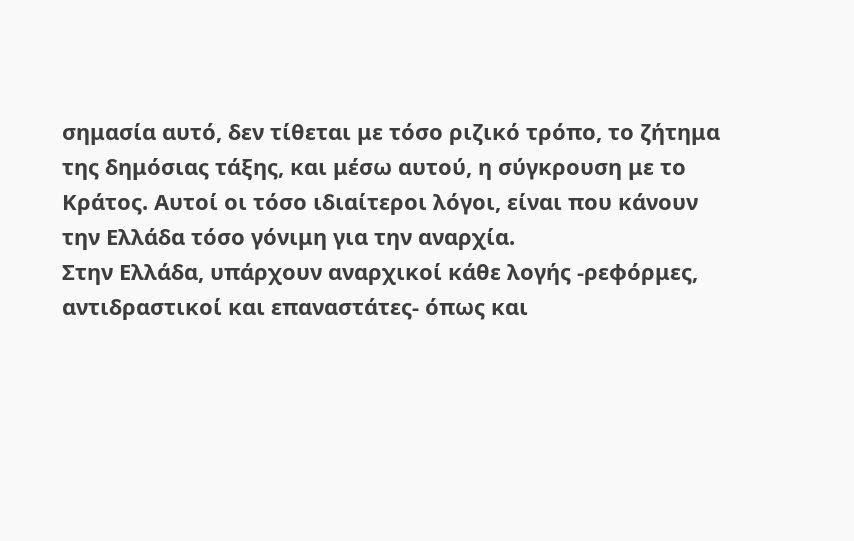σημασία αυτό, δεν τίθεται με τόσο ριζικό τρόπο, το ζήτημα της δημόσιας τάξης, και μέσω αυτού, η σύγκρουση με το Κράτος. Αυτοί οι τόσο ιδιαίτεροι λόγοι, είναι που κάνουν την Ελλάδα τόσο γόνιμη για την αναρχία.
Στην Ελλάδα, υπάρχουν αναρχικοί κάθε λογής -ρεφόρμες, αντιδραστικοί και επαναστάτες- όπως και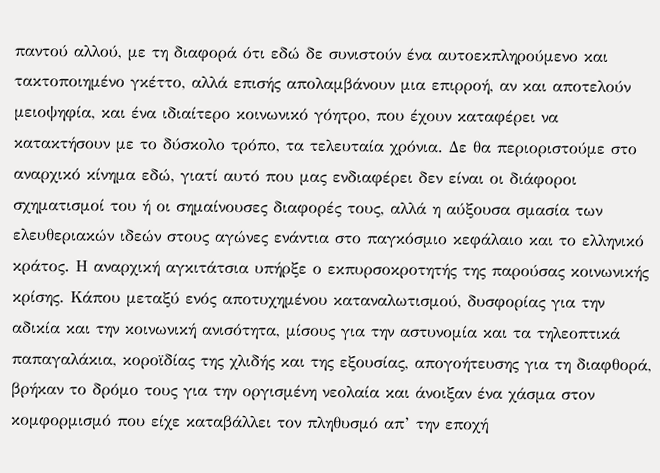παντού αλλού, με τη διαφορά ότι εδώ δε συνιστούν ένα αυτοεκπληρούμενο και τακτοποιημένο γκέττο, αλλά επισής απολαμβάνουν μια επιρροή, αν και αποτελούν μειοψηφία, και ένα ιδιαίτερο κοινωνικό γόητρο, που έχουν καταφέρει να κατακτήσουν με το δύσκολο τρόπο, τα τελευταία χρόνια. Δε θα περιοριστούμε στο αναρχικό κίνημα εδώ, γιατί αυτό που μας ενδιαφέρει δεν είναι οι διάφοροι σχηματισμοί του ή οι σημαίνουσες διαφορές τους, αλλά η αύξουσα σμασία των ελευθεριακών ιδεών στους αγώνες ενάντια στο παγκόσμιο κεφάλαιο και το ελληνικό κράτος. Η αναρχική αγκιτάτσια υπήρξε ο εκπυρσοκροτητής της παρούσας κοινωνικής κρίσης. Κάπου μεταξύ ενός αποτυχημένου καταναλωτισμού, δυσφορίας για την αδικία και την κοινωνική ανισότητα, μίσους για την αστυνομία και τα τηλεοπτικά παπαγαλάκια, κοροϊδίας της χλιδής και της εξουσίας, απογοήτευσης για τη διαφθορά, βρήκαν το δρόμο τους για την οργισμένη νεολαία και άνοιξαν ένα χάσμα στον κομφορμισμό που είχε καταβάλλει τον πληθυσμό απ’ την εποχή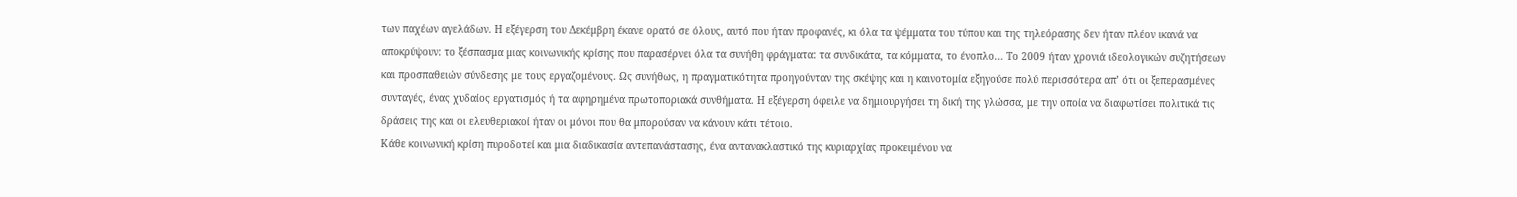των παχέων αγελάδων. Η εξέγερση του Δεκέμβρη έκανε ορατό σε όλους, αυτό που ήταν προφανές, κι όλα τα ψέμματα του τύπου και της τηλεόρασης δεν ήταν πλέον ικανά να αποκρύψουν: το ξέσπασμα μιας κοινωνικής κρίσης που παρασέρνει όλα τα συνήθη φράγματα: τα συνδικάτα, τα κόμματα, το ένοπλο… Το 2009 ήταν χρονιά ιδεολογικών συζητήσεων και προσπαθειών σύνδεσης με τους εργαζομένους. Ως συνήθως, η πραγματικότητα προηγούνταν της σκέψης και η καινοτομία εξηγούσε πολύ περισσότερα απ’ ότι οι ξεπερασμένες συνταγές, ένας χυδαίος εργατισμός ή τα αφηρημένα πρωτοποριακά συνθήματα. Η εξέγερση όφειλε να δημιουργήσει τη δική της γλώσσα, με την οποία να διαφωτίσει πολιτικά τις δράσεις της και οι ελευθεριακοί ήταν οι μόνοι που θα μπορούσαν να κάνουν κάτι τέτοιο.
Κάθε κοινωνική κρίση πυροδοτεί και μια διαδικασία αντεπανάστασης, ένα αντανακλαστικό της κυριαρχίας προκειμένου να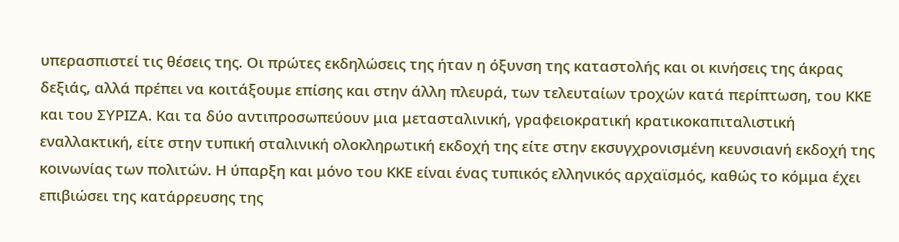υπερασπιστεί τις θέσεις της. Οι πρώτες εκδηλώσεις της ήταν η όξυνση της καταστολής και οι κινήσεις της άκρας δεξιάς, αλλά πρέπει να κοιτάξουμε επίσης και στην άλλη πλευρά, των τελευταίων τροχών κατά περίπτωση, του ΚΚΕ και του ΣΥΡΙΖΑ. Και τα δύο αντιπροσωπεύουν μια μετασταλινική, γραφειοκρατική κρατικοκαπιταλιστική εναλλακτική, είτε στην τυπική σταλινική ολοκληρωτική εκδοχή της είτε στην εκσυγχρονισμένη κευνσιανή εκδοχή της κοινωνίας των πολιτών. Η ύπαρξη και μόνο του ΚΚΕ είναι ένας τυπικός ελληνικός αρχαϊσμός, καθώς το κόμμα έχει επιβιώσει της κατάρρευσης της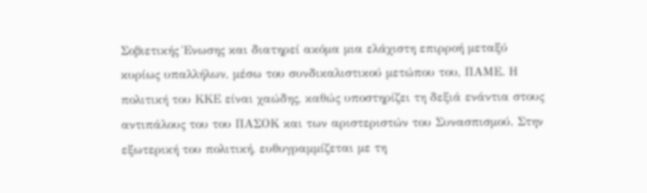Σοβιετικής Ένωσης και διατηρεί ακόμα μια ελάχιστη επιρροή μεταξύ κυρίως υπαλλήλων, μέσω του συνδικαλιστικού μετώπου του, ΠΑΜΕ. Η πολιτική του ΚΚΕ είναι χαώδης, καθώς υποστηρίζει τη δεξιά ενάντια στους αντιπάλους του του ΠΑΣΟΚ και των αριστεριστών του Συνασπισμού. Στην εξωτερική του πολιτική, ευθυγραμμίζεται με τη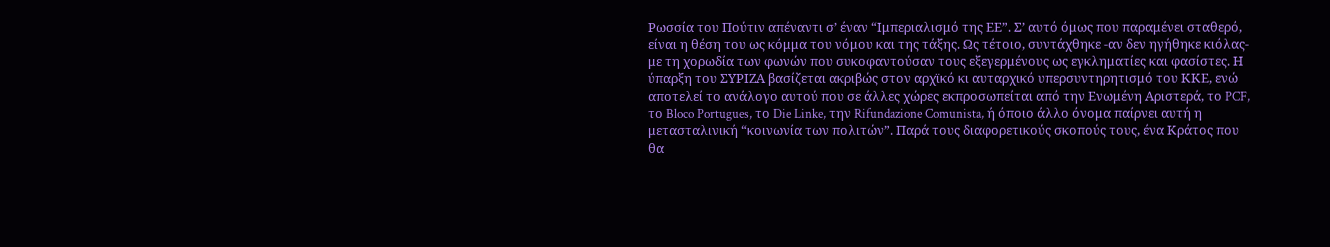Ρωσσία του Πούτιν απέναντι σ’ έναν “Ιμπεριαλισμό της ΕΕ”. Σ’ αυτό όμως που παραμένει σταθερό, είναι η θέση του ως κόμμα του νόμου και της τάξης. Ως τέτοιο, συντάχθηκε -αν δεν ηγήθηκε κιόλας- με τη χορωδία των φωνών που συκοφαντούσαν τους εξεγερμένους ως εγκληματίες και φασίστες. Η ύπαρξη του ΣΥΡΙΖΑ βασίζεται ακριβώς στον αρχϊκό κι αυταρχικό υπερσυντηρητισμό του ΚΚΕ, ενώ αποτελεί το ανάλογο αυτού που σε άλλες χώρες εκπροσωπείται από την Ενωμένη Αριστερά, το PCF, το Bloco Portugues, το Die Linke, την Rifundazione Comunista, ή όποιο άλλο όνομα παίρνει αυτή η μετασταλινική “κοινωνία των πολιτών”. Παρά τους διαφορετικούς σκοπούς τους, ένα Κράτος που θα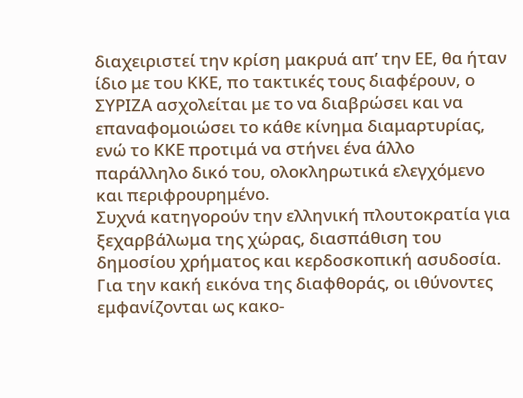διαχειριστεί την κρίση μακρυά απ’ την ΕΕ, θα ήταν ίδιο με του ΚΚΕ, πο τακτικές τους διαφέρουν, ο ΣΥΡΙΖΑ ασχολείται με το να διαβρώσει και να επαναφομοιώσει το κάθε κίνημα διαμαρτυρίας, ενώ το ΚΚΕ προτιμά να στήνει ένα άλλο παράλληλο δικό του, ολοκληρωτικά ελεγχόμενο και περιφρουρημένο.
Συχνά κατηγορούν την ελληνική πλουτοκρατία για ξεχαρβάλωμα της χώρας, διασπάθιση του δημοσίου χρήματος και κερδοσκοπική ασυδοσία. Για την κακή εικόνα της διαφθοράς, οι ιθύνοντες εμφανίζονται ως κακο-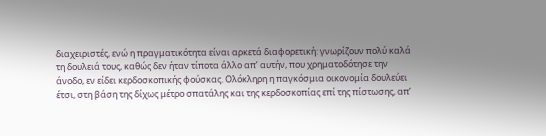διαχειριστές, ενώ η πραγματικότητα είναι αρκετά διαφορετική: γνωρίζουν πολύ καλά τη δουλειά τους, καθώς δεν ήταν τίποτα άλλο απ’ αυτήν, που χρηματοδότησε την άνοδο, εν είδει κερδοσκοπικής φούσκας. Ολόκληρη η παγκόσμια οικονομία δουλεύει έτσι, στη βάση της δίχως μέτρο σπατάλης και της κερδοσκοπίας επί της πίστωσης, απ’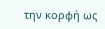την κορφή ως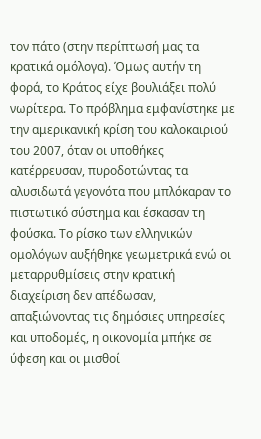τον πάτο (στην περίπτωσή μας τα κρατικά ομόλογα). Όμως αυτήν τη φορά, το Κράτος είχε βουλιάξει πολύ νωρίτερα. Το πρόβλημα εμφανίστηκε με την αμερικανική κρίση του καλοκαιριού του 2007, όταν οι υποθήκες κατέρρευσαν, πυροδοτώντας τα αλυσιδωτά γεγονότα που μπλόκαραν το πιστωτικό σύστημα και έσκασαν τη φούσκα. Το ρίσκο των ελληνικών ομολόγων αυξήθηκε γεωμετρικά ενώ οι μεταρρυθμίσεις στην κρατική διαχείριση δεν απέδωσαν, απαξιώνοντας τις δημόσιες υπηρεσίες και υποδομές, η οικονομία μπήκε σε ύφεση και οι μισθοί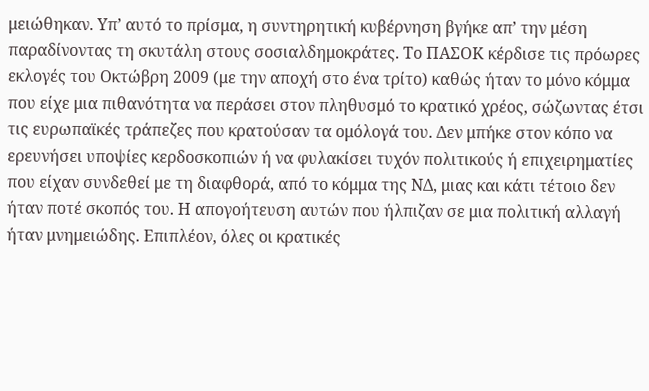μειώθηκαν. Υπ’ αυτό το πρίσμα, η συντηρητική κυβέρνηση βγήκε απ’ την μέση παραδίνοντας τη σκυτάλη στους σοσιαλδημοκράτες. Το ΠΑΣΟΚ κέρδισε τις πρόωρες εκλογές του Οκτώβρη 2009 (με την αποχή στο ένα τρίτο) καθώς ήταν το μόνο κόμμα που είχε μια πιθανότητα να περάσει στον πληθυσμό το κρατικό χρέος, σώζωντας έτσι τις ευρωπαϊκές τράπεζες που κρατούσαν τα ομόλογά του. Δεν μπήκε στον κόπο να ερευνήσει υποψίες κερδοσκοπιών ή να φυλακίσει τυχόν πολιτικούς ή επιχειρηματίες που είχαν συνδεθεί με τη διαφθορά, από το κόμμα της ΝΔ, μιας και κάτι τέτοιο δεν ήταν ποτέ σκοπός του. Η απογοήτευση αυτών που ήλπιζαν σε μια πολιτική αλλαγή ήταν μνημειώδης. Επιπλέον, όλες οι κρατικές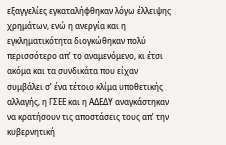εξαγγελίες εγκαταλήφθηκαν λόγω έλλειψης χρημάτων, ενώ η ανεργία και η εγκληματικότητα διογκώθηκαν πολύ περισσότερο απ’ το αναμενόμενο, κι έτσι ακόμα και τα συνδικάτα που είχαν συμβάλει σ’ ένα τέτοιο κλίμα υποθετικής αλλαγής, η ΓΣΕΕ και η ΑΔΕΔΥ αναγκάστηκαν να κρατήσουν τις αποστάσεις τους απ’ την κυβερνητική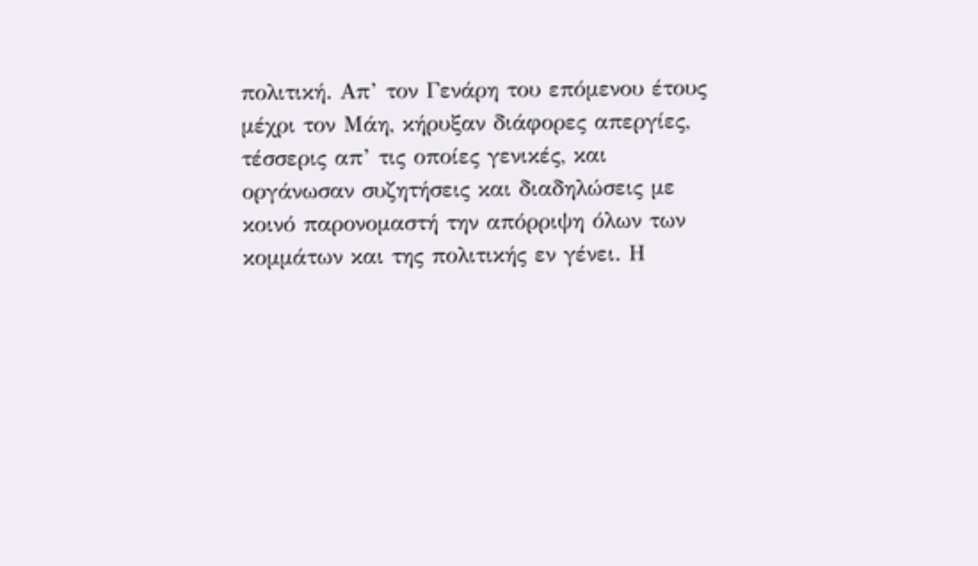πολιτική. Απ’ τον Γενάρη του επόμενου έτους μέχρι τον Μάη, κήρυξαν διάφορες απεργίες, τέσσερις απ’ τις οποίες γενικές, και οργάνωσαν συζητήσεις και διαδηλώσεις με κοινό παρονομαστή την απόρριψη όλων των κομμάτων και της πολιτικής εν γένει. Η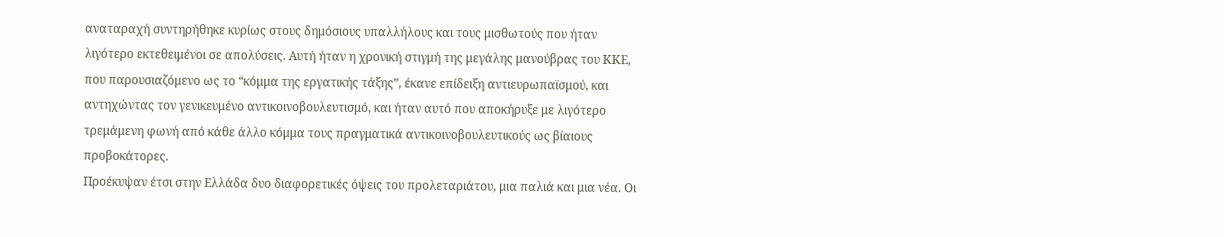αναταραχή συντηρήθηκε κυρίως στους δημόσιους υπαλλήλους και τους μισθωτούς που ήταν λιγότερο εκτεθειμένοι σε απολύσεις. Αυτή ήταν η χρονική στιγμή της μεγάλης μανούβρας του ΚΚΕ, που παρουσιαζόμενο ως το “κόμμα της εργατικής τάξης”, έκανε επίδειξη αντιευρωπαϊσμού, και αντηχώντας τον γενικευμένο αντικοινοβουλευτισμό, και ήταν αυτό που αποκήρυξε με λιγότερο τρεμάμενη φωνή από κάθε άλλο κόμμα τους πραγματικά αντικοινοβουλευτικούς ως βίαιους προβοκάτορες.
Προέκυψαν έτσι στην Ελλάδα δυο διαφορετικές όψεις του προλεταριάτου, μια παλιά και μια νέα. Οι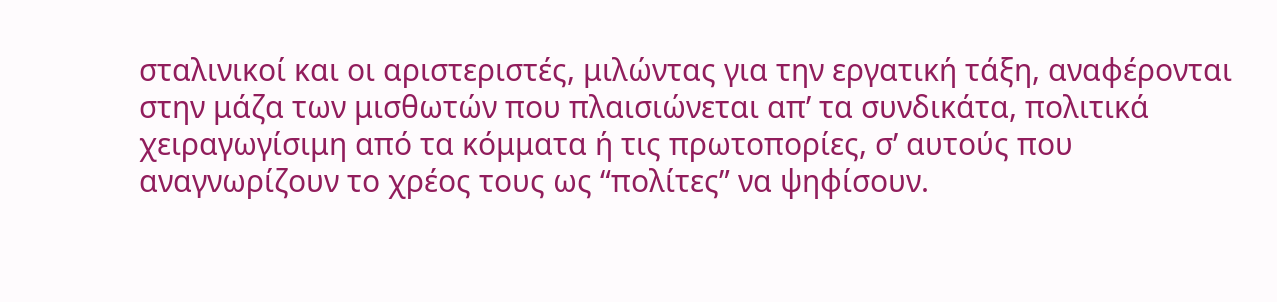σταλινικοί και οι αριστεριστές, μιλώντας για την εργατική τάξη, αναφέρονται στην μάζα των μισθωτών που πλαισιώνεται απ’ τα συνδικάτα, πολιτικά χειραγωγίσιμη από τα κόμματα ή τις πρωτοπορίες, σ’ αυτούς που αναγνωρίζουν το χρέος τους ως “πολίτες” να ψηφίσουν.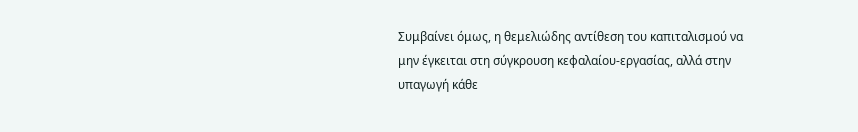Συμβαίνει όμως, η θεμελιώδης αντίθεση του καπιταλισμού να μην έγκειται στη σύγκρουση κεφαλαίου-εργασίας, αλλά στην υπαγωγή κάθε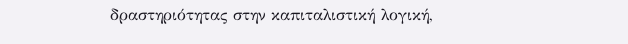δραστηριότητας στην καπιταλιστική λογική,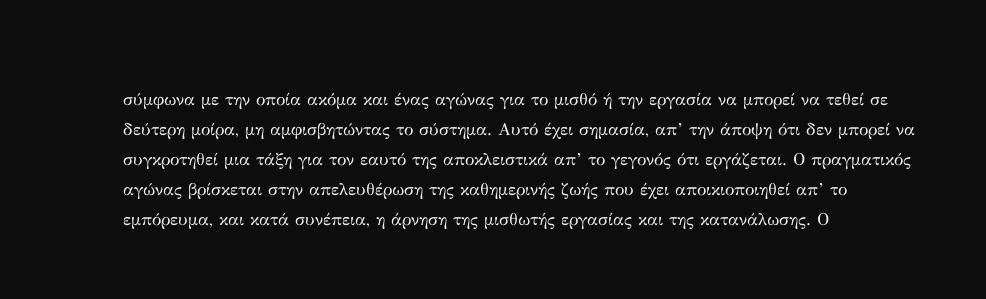σύμφωνα με την οποία ακόμα και ένας αγώνας για το μισθό ή την εργασία να μπορεί να τεθεί σε δεύτερη μοίρα, μη αμφισβητώντας το σύστημα. Αυτό έχει σημασία, απ’ την άποψη ότι δεν μπορεί να συγκροτηθεί μια τάξη για τον εαυτό της αποκλειστικά απ’ το γεγονός ότι εργάζεται. Ο πραγματικός αγώνας βρίσκεται στην απελευθέρωση της καθημερινής ζωής που έχει αποικιοποιηθεί απ’ το εμπόρευμα, και κατά συνέπεια, η άρνηση της μισθωτής εργασίας και της κατανάλωσης. Ο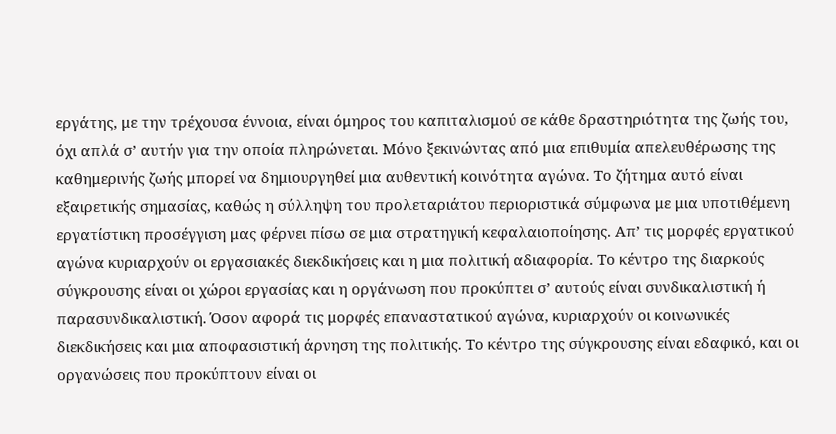εργάτης, με την τρέχουσα έννοια, είναι όμηρος του καπιταλισμού σε κάθε δραστηριότητα της ζωής του, όχι απλά σ’ αυτήν για την οποία πληρώνεται. Μόνο ξεκινώντας από μια επιθυμία απελευθέρωσης της καθημερινής ζωής μπορεί να δημιουργηθεί μια αυθεντική κοινότητα αγώνα. Το ζήτημα αυτό είναι εξαιρετικής σημασίας, καθώς η σύλληψη του προλεταριάτου περιοριστικά σύμφωνα με μια υποτιθέμενη εργατίστικη προσέγγιση μας φέρνει πίσω σε μια στρατηγική κεφαλαιοποίησης. Απ’ τις μορφές εργατικού αγώνα κυριαρχούν οι εργασιακές διεκδικήσεις και η μια πολιτική αδιαφορία. Το κέντρο της διαρκούς σύγκρουσης είναι οι χώροι εργασίας και η οργάνωση που προκύπτει σ’ αυτούς είναι συνδικαλιστική ή παρασυνδικαλιστική. Όσον αφορά τις μορφές επαναστατικού αγώνα, κυριαρχούν οι κοινωνικές διεκδικήσεις και μια αποφασιστική άρνηση της πολιτικής. Το κέντρο της σύγκρουσης είναι εδαφικό, και οι οργανώσεις που προκύπτουν είναι οι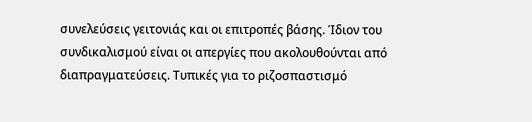συνελεύσεις γειτονιάς και οι επιτροπές βάσης. Ίδιον του συνδικαλισμού είναι οι απεργίες που ακολουθούνται από διαπραγματεύσεις. Τυπικές για το ριζοσπαστισμό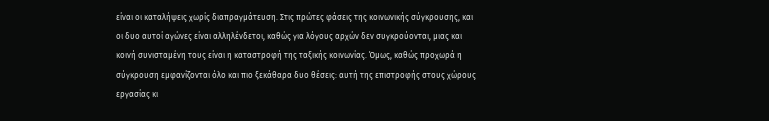είναι οι καταλήψεις χωρίς διαπραγμάτευση. Στις πρώτες φάσεις της κοινωνικής σύγκρουσης, και οι δυο αυτοί αγώνες είναι αλληλένδετοι, καθώς για λόγους αρχών δεν συγκρούονται, μιας και κοινή συνισταμένη τους είναι η καταστροφή της ταξικής κοινωνίας. Όμως, καθώς προχωρά η σύγκρουση εμφανίζονται όλο και πιο ξεκάθαρα δυο θέσεις: αυτή της επιστροφής στους χώρους εργασίας κι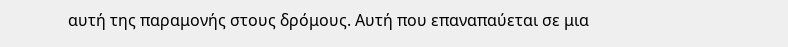αυτή της παραμονής στους δρόμους. Αυτή που επαναπαύεται σε μια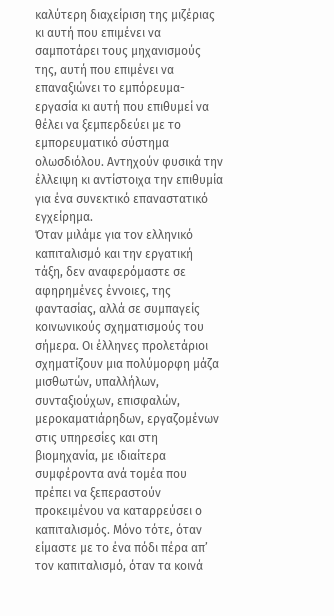καλύτερη διαχείριση της μιζέριας κι αυτή που επιμένει να σαμποτάρει τους μηχανισμούς της, αυτή που επιμένει να επαναξιώνει το εμπόρευμα-εργασία κι αυτή που επιθυμεί να θέλει να ξεμπερδεύει με το εμπορευματικό σύστημα ολωσδιόλου. Αντηχούν φυσικά την έλλειψη κι αντίστοιχα την επιθυμία για ένα συνεκτικό επαναστατικό εγχείρημα.
Όταν μιλάμε για τον ελληνικό καπιταλισμό και την εργατική τάξη, δεν αναφερόμαστε σε αφηρημένες έννοιες, της φαντασίας, αλλά σε συμπαγείς κοινωνικούς σχηματισμούς του σήμερα. Οι έλληνες προλετάριοι σχηματίζουν μια πολύμορφη μάζα μισθωτών, υπαλλήλων, συνταξιούχων, επισφαλών, μεροκαματιάρηδων, εργαζομένων στις υπηρεσίες και στη βιομηχανία, με ιδιαίτερα συμφέροντα ανά τομέα που πρέπει να ξεπεραστούν προκειμένου να καταρρεύσει ο καπιταλισμός. Μόνο τότε, όταν είμαστε με το ένα πόδι πέρα απ’ τον καπιταλισμό, όταν τα κοινά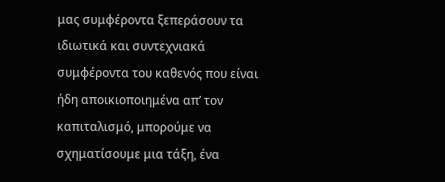μας συμφέροντα ξεπεράσουν τα ιδιωτικά και συντεχνιακά συμφέροντα του καθενός που είναι ήδη αποικιοποιημένα απ’ τον καπιταλισμό, μπορούμε να σχηματίσουμε μια τάξη, ένα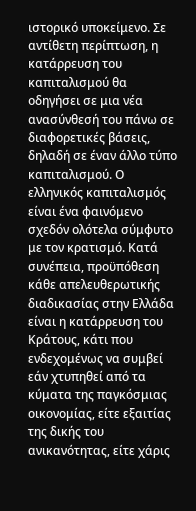ιστορικό υποκείμενο. Σε αντίθετη περίπτωση, η κατάρρευση του καπιταλισμού θα οδηγήσει σε μια νέα ανασύνθεσή του πάνω σε διαφορετικές βάσεις, δηλαδή σε έναν άλλο τύπο καπιταλισμού. Ο ελληνικός καπιταλισμός είναι ένα φαινόμενο σχεδόν ολότελα σύμφυτο με τον κρατισμό. Κατά συνέπεια, προϋπόθεση κάθε απελευθερωτικής διαδικασίας στην Ελλάδα είναι η κατάρρευση του Κράτους, κάτι που ενδεχομένως να συμβεί εάν χτυπηθεί από τα κύματα της παγκόσμιας οικονομίας, είτε εξαιτίας της δικής του ανικανότητας, είτε χάρις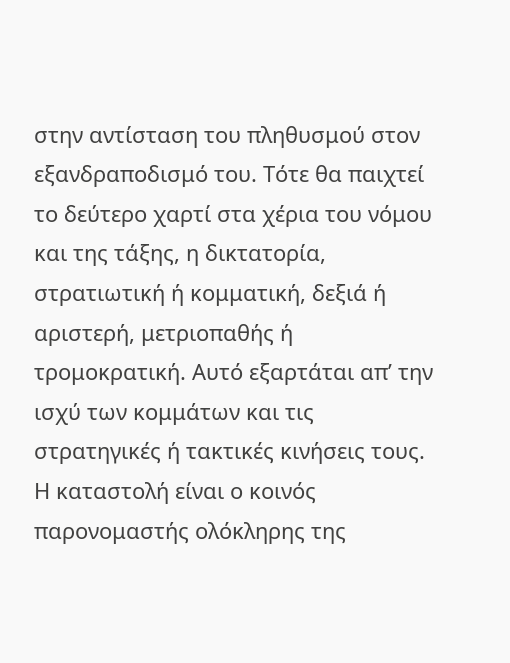στην αντίσταση του πληθυσμού στον εξανδραποδισμό του. Τότε θα παιχτεί το δεύτερο χαρτί στα χέρια του νόμου και της τάξης, η δικτατορία, στρατιωτική ή κομματική, δεξιά ή αριστερή, μετριοπαθής ή τρομοκρατική. Αυτό εξαρτάται απ’ την ισχύ των κομμάτων και τις στρατηγικές ή τακτικές κινήσεις τους. Η καταστολή είναι ο κοινός παρονομαστής ολόκληρης της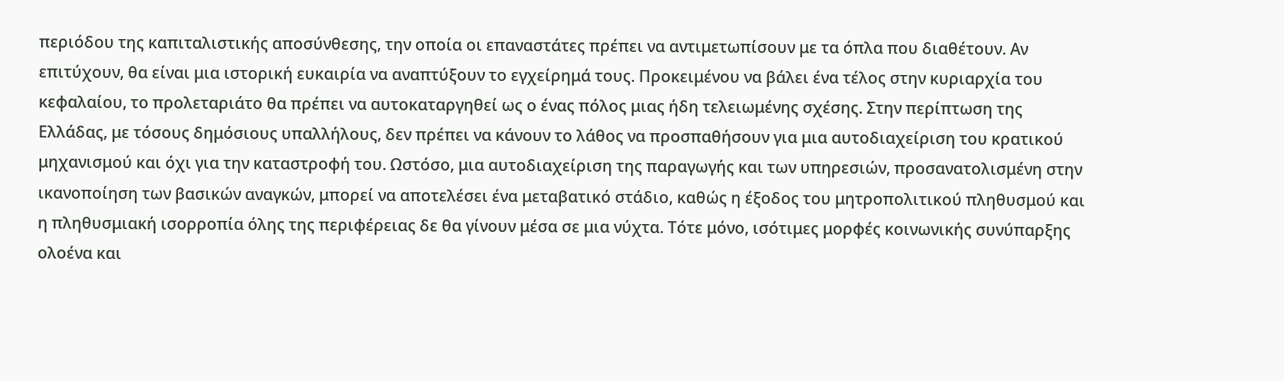περιόδου της καπιταλιστικής αποσύνθεσης, την οποία οι επαναστάτες πρέπει να αντιμετωπίσουν με τα όπλα που διαθέτουν. Αν επιτύχουν, θα είναι μια ιστορική ευκαιρία να αναπτύξουν το εγχείρημά τους. Προκειμένου να βάλει ένα τέλος στην κυριαρχία του κεφαλαίου, το προλεταριάτο θα πρέπει να αυτοκαταργηθεί ως ο ένας πόλος μιας ήδη τελειωμένης σχέσης. Στην περίπτωση της Ελλάδας, με τόσους δημόσιους υπαλλήλους, δεν πρέπει να κάνουν το λάθος να προσπαθήσουν για μια αυτοδιαχείριση του κρατικού μηχανισμού και όχι για την καταστροφή του. Ωστόσο, μια αυτοδιαχείριση της παραγωγής και των υπηρεσιών, προσανατολισμένη στην ικανοποίηση των βασικών αναγκών, μπορεί να αποτελέσει ένα μεταβατικό στάδιο, καθώς η έξοδος του μητροπολιτικού πληθυσμού και η πληθυσμιακή ισορροπία όλης της περιφέρειας δε θα γίνουν μέσα σε μια νύχτα. Τότε μόνο, ισότιμες μορφές κοινωνικής συνύπαρξης ολοένα και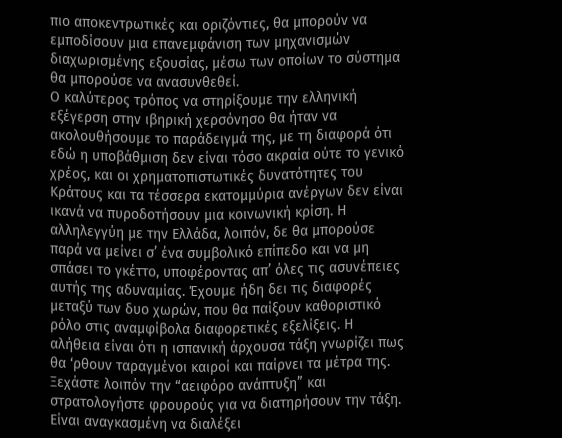πιο αποκεντρωτικές και οριζόντιες, θα μπορούν να εμποδίσουν μια επανεμφάνιση των μηχανισμών διαχωρισμένης εξουσίας, μέσω των οποίων το σύστημα θα μπορούσε να ανασυνθεθεί.
Ο καλύτερος τρόπος να στηρίξουμε την ελληνική εξέγερση στην ιβηρική χερσόνησο θα ήταν να ακολουθήσουμε το παράδειγμά της, με τη διαφορά ότι εδώ η υποβάθμιση δεν είναι τόσο ακραία ούτε το γενικό χρέος, και οι χρηματοπιστωτικές δυνατότητες του Κράτους και τα τέσσερα εκατομμύρια ανέργων δεν είναι ικανά να πυροδοτήσουν μια κοινωνική κρίση. Η αλληλεγγύη με την Ελλάδα, λοιπόν, δε θα μπορούσε παρά να μείνει σ’ ένα συμβολικό επίπεδο και να μη σπάσει το γκέττο, υποφέροντας απ’ όλες τις ασυνέπειες αυτής της αδυναμίας. Έχουμε ήδη δει τις διαφορές μεταξύ των δυο χωρών, που θα παίξουν καθοριστικό ρόλο στις αναμφίβολα διαφορετικές εξελίξεις. Η αλήθεια είναι ότι η ισπανική άρχουσα τάξη γνωρίζει πως θα ‘ρθουν ταραγμένοι καιροί και παίρνει τα μέτρα της. Ξεχάστε λοιπόν την “αειφόρο ανάπτυξη” και στρατολογήστε φρουρούς για να διατηρήσουν την τάξη. Είναι αναγκασμένη να διαλέξει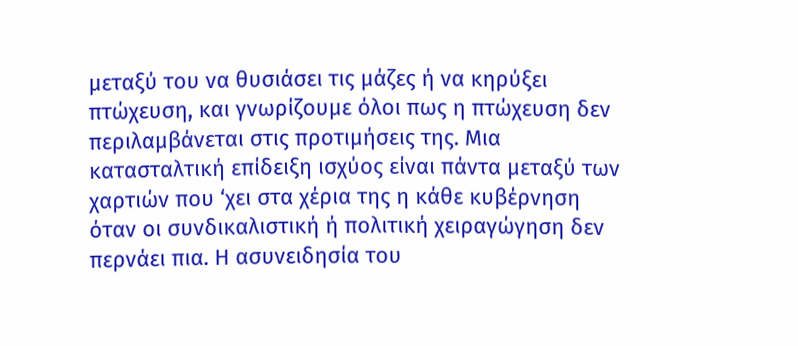μεταξύ του να θυσιάσει τις μάζες ή να κηρύξει πτώχευση, και γνωρίζουμε όλοι πως η πτώχευση δεν περιλαμβάνεται στις προτιμήσεις της. Μια κατασταλτική επίδειξη ισχύος είναι πάντα μεταξύ των χαρτιών που ‘χει στα χέρια της η κάθε κυβέρνηση όταν οι συνδικαλιστική ή πολιτική χειραγώγηση δεν περνάει πια. Η ασυνειδησία του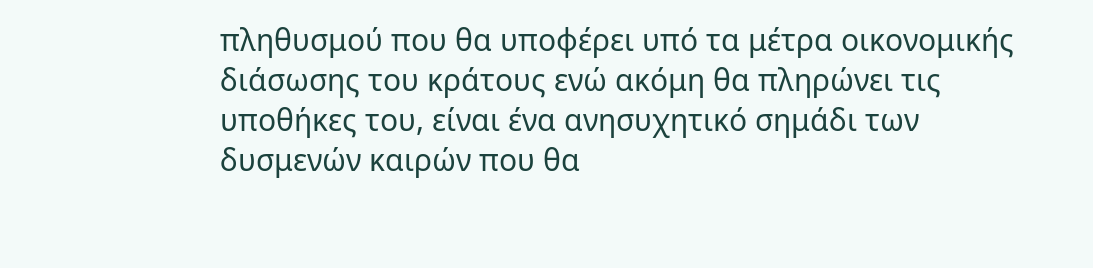πληθυσμού που θα υποφέρει υπό τα μέτρα οικονομικής διάσωσης του κράτους ενώ ακόμη θα πληρώνει τις υποθήκες του, είναι ένα ανησυχητικό σημάδι των δυσμενών καιρών που θα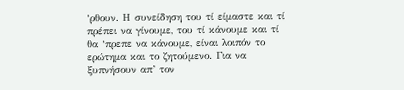‘ρθουν. Η συνείδηση του τί είμαστε και τί πρέπει να γίνουμε, του τί κάνουμε και τί θα ‘πρεπε να κάνουμε, είναι λοιπόν το ερώτημα και το ζητούμενο. Για να ξυπνήσουν απ’ τον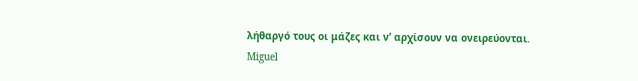λήθαργό τους οι μάζες και ν’ αρχίσουν να ονειρεύονται.
Miguel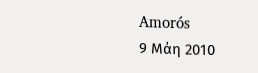Amorós
9 Μάη 2010